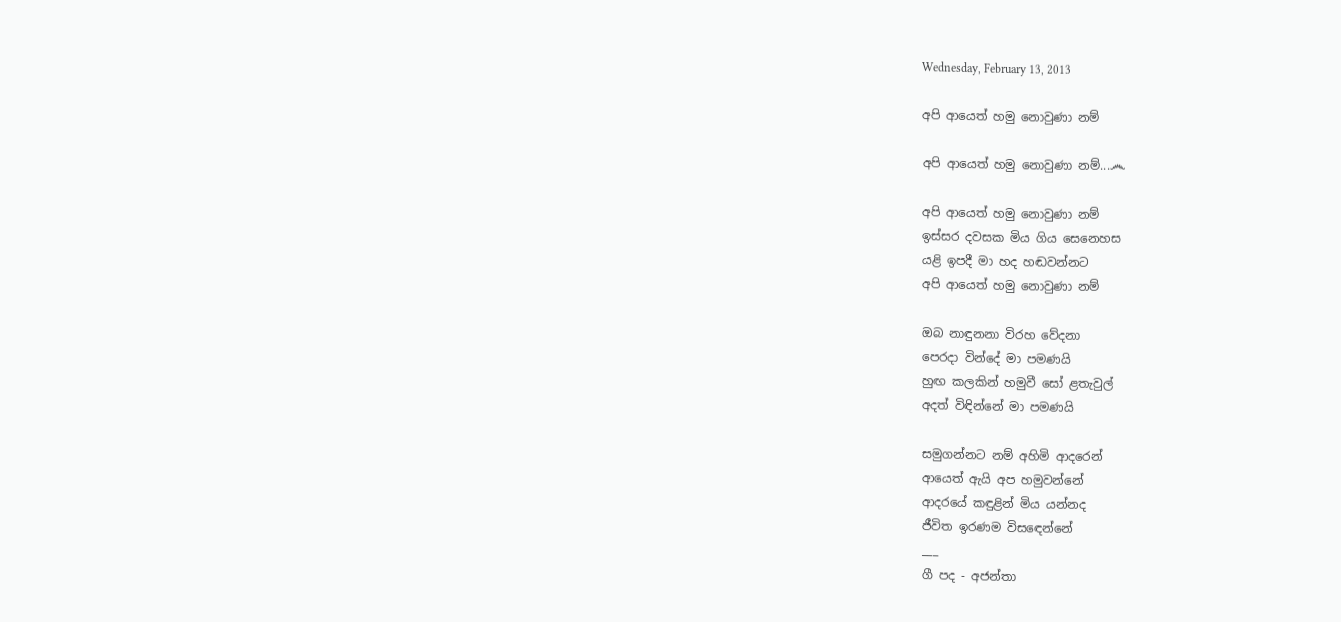Wednesday, February 13, 2013

අපි ආයෙත් හමු නොවුණා නම්

අපි ආයෙත් හමු නොවුණා නම්...෴

අපි ආයෙත් හමු නොවුණා නම්
ඉස්සර දවසක මිය ගිය සෙනෙහස
යළි ඉපදී මා හද හඬවන්නට
අපි ආයෙත් හමු නොවුණා නම්

ඔබ නාඳුනනා විරහ වේදනා
පෙරදා වින්දේ මා පමණයි
හුඟ කලකින් හමුවී සෝ ළතැවුල්
අදත් විඳින්නේ මා පමණයි

සමුගන්නට නම් අහිමි ආදරෙන්
ආයෙත් ඇයි අප හමුවන්නේ
ආදරයේ කඳුළින් මිය යන්නද
ජීවිත ඉරණම විසඳෙන්නේ
___
ගී පද - අජන්තා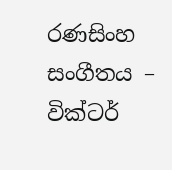රණසිංහ
සංගීතය – වික්ටර්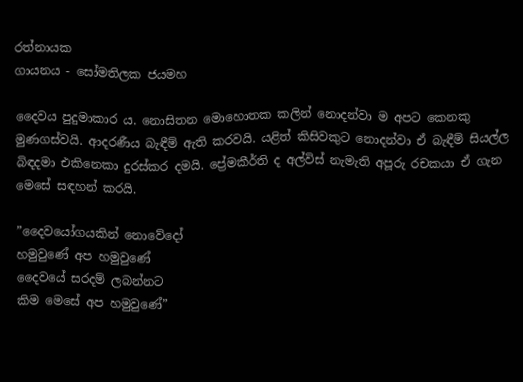රත්නායක
ගායනය - සෝමතිලක ජයමහ

දෛවය පුදුමාකාර ය. නොසිතන මොහොතක කලින් නොදන්වා ම අපට කෙනකු මුණගස්වයි. ආදරණීය බැඳීම් ඇති කරවයි. යළිත් කිසිවකුට නොදන්වා ඒ බැඳීම් සියල්ල බිඳදමා එකිනෙකා දුරස්කර දමයි. ප්‍රේමකීර්ති ද අල්විස් නැමැති අපූරු රචකයා ඒ ගැන මෙසේ සඳහන් කරයි.

”දෛවයෝගයකින් නොවේදෝ
හමුවුණේ අප හමුවුණේ
දෛවයේ සරදම් ලබන්නට
කිම මෙසේ අප හමුවුණේ”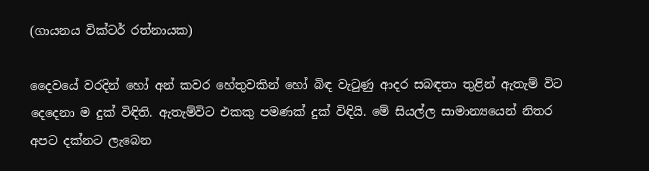(ගායනය වික්ටර් රත්නායක)

දෛවයේ වරදින් හෝ අන් කවර හේතුවකින් හෝ බිඳ වැටුණු ආදර සබඳතා තුළින් ඇතැම් විට දෙදෙනා ම දුක් විඳිති. ඇතැම්විට එකකු පමණක් දුක් විඳියි. මේ සියල්ල සාමාන්‍යයෙන් නිතර අපට දක්නට ලැබෙන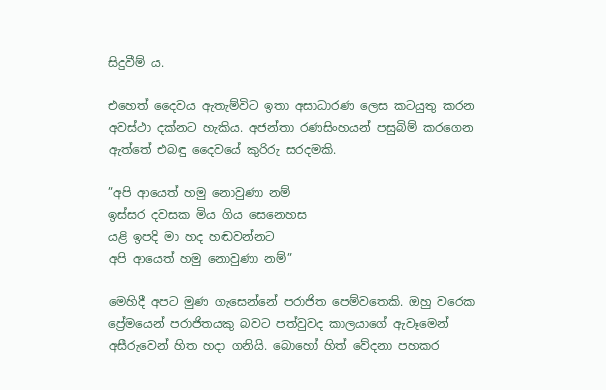සිදුවීම් ය.

එහෙත් දෛවය ඇතැම්විට ඉතා අසාධාරණ ලෙස කටයුතු කරන අවස්ථා දක්නට හැකිය. අජන්තා රණසිංහයන් පසුබිම් කරගෙන ඇත්තේ එබඳු දෛවයේ කුරිරු සරදමකි.

”අපි ආයෙත් හමු නොවුණා නම්
ඉස්සර දවසක මිය ගිය සෙනෙහස
යළි ඉපදි මා හද හඬවන්නට
අපි ආයෙත් හමු නොවුණා නම්”

මෙහිදී අපට මුණ ගැසෙන්නේ පරාජිත පෙම්වතෙකි. ඔහු වරෙක ප්‍රේමයෙන් පරාජිතයකු බවට පත්වුවද කාලයාගේ ඇවෑමෙන් අසීරුවෙන් හිත හදා ගනියි. බොහෝ හිත් වේදනා පහකර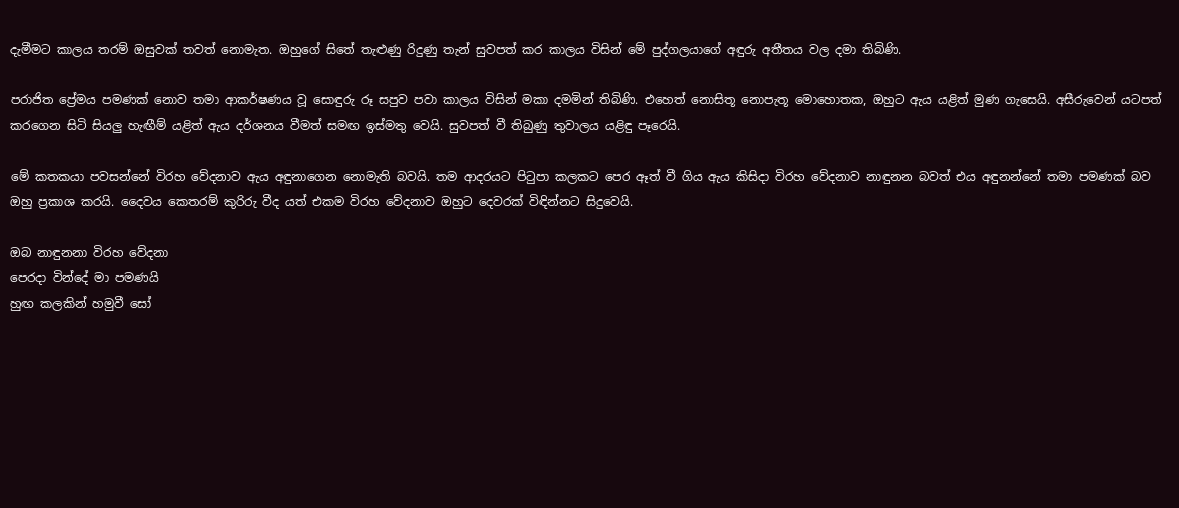දැමීමට කාලය තරම් ඔසුවක් තවත් නොමැත. ඔහුගේ සිතේ තැළුණු රිදුණු තැන් සුවපත් කර කාලය විසින් මේ පුද්ගලයාගේ අඳුරු අතීතය වල දමා තිබිණි.

පරාජිත ප්‍රේමය පමණක් නොව තමා ආකර්ෂණය වූ සොඳුරු රූ සපුව පවා කාලය විසින් මකා දමමින් තිබිණි. එහෙත් නොසිතූ නොපැතූ මොහොතක, ඔහුට ඇය යළිත් මුණ ගැසෙයි. අසීරුවෙන් යටපත් කරගෙන සිටි සියලු හැඟීම් යළිත් ඇය දර්ශනය වීමත් සමඟ ඉස්මතු වෙයි. සුවපත් වී තිබුණු තුවාලය යළිඳු පෑරෙයි.

මේ කතකයා පවසන්නේ විරහ වේදනාව ඇය අඳුනාගෙන නොමැති බවයි. තම ආදරයට පිටුපා කලකට පෙර ඈත් වී ගිය ඇය කිසිදා විරහ වේදනාව නාඳුනන බවත් එය අඳුනන්නේ තමා පමණක් බව ඔහු ප්‍රකාශ කරයි. දෛවය කෙතරම් කුරිරු වීද යත් එකම විරහ වේදනාව ඔහුට දෙවරක් විඳින්නට සිදුවෙයි.

ඔබ නාඳුනනා විරහ වේදනා
පෙරදා වින්දේ මා පමණයි
හුඟ කලකින් හමුවී සෝ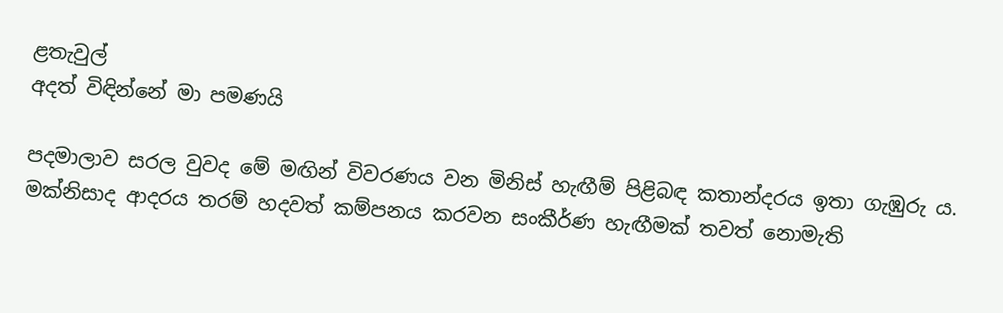ළතැවුල්
අදත් විඳින්නේ මා පමණයි

පදමාලාව සරල වුවද මේ මඟින් විවරණය වන මිනිස් හැඟීම් පිළිබඳ කතාන්දරය ඉතා ගැඹුරු ය. මක්නිසාද ආදරය තරම් හදවත් කම්පනය කරවන සංකීර්ණ හැඟීමක් තවත් නොමැති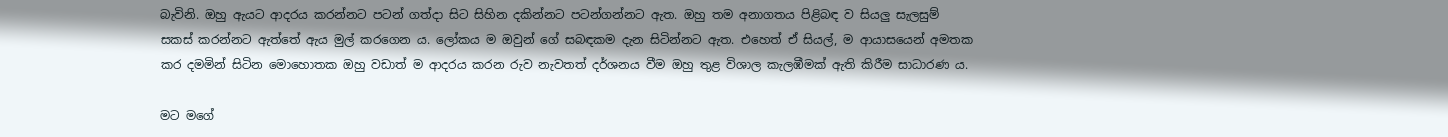බැවිනි. ඔහු ඇයට ආදරය කරන්නට පටන් ගත්දා සිට සිහින දකින්නට පටන්ගන්නට ඇත. ඔහු තම අනාගතය පිළිබඳ ව සියලු සැලසුම් සකස් කරන්නට ඇත්තේ ඇය මුල් කරගෙන ය. ලෝකය ම ඔවුන් ගේ සබඳකම දැන සිටින්නට ඇත. එහෙත් ඒ සියල්, ම ආයාසයෙන් අමතක කර දමමින් සිටින මොහොතක ඔහු වඩාත් ම ආදරය කරන රුව නැවතත් දර්ශනය වීම ඔහු තුළ විශාල කැලඹීමක් ඇති කිරීම සාධාරණ ය.

මට මගේ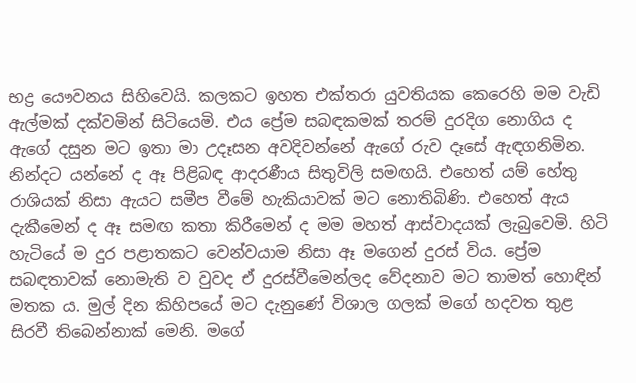භද්‍ර යෞවනය සිහිවෙයි. කලකට ඉහත එක්තරා යුවතියක කෙරෙහි මම වැඩි ඇල්මක් දක්වමින් සිටියෙමි. එය ප්‍රේම සබඳකමක් තරම් දුරදිග නොගිය ද ඇගේ දසුන මට ඉතා මා උදෑසන අවදිවන්නේ ඇගේ රුව දෑසේ ඇඳගනිමින. නින්දට යන්නේ ද ඈ පිළිබඳ ආදරණීය සිතුවිලි සමඟයි. එහෙත් යම් හේතු රාශියක් නිසා ඇයට සමීප වීමේ හැකියාවක් මට නොතිබිණි. එහෙත් ඇය දැකීමෙන් ද ඈ සමඟ කතා කිරීමෙන් ද මම මහත් ආස්වාදයක් ලැබුවෙමි. හිටි හැටියේ ම දුර පළාතකට වෙන්වයාම නිසා ඈ මගෙන් දුරස් විය. ප්‍රේම සබඳතාවක් නොමැති ව වුවද ඒ දුරස්වීමෙන්ලද වේදනාව මට තාමත් හොඳින් මතක ය. මුල් දින කිහිපයේ මට දැනුණේ විශාල ගලක් මගේ හදවත තුළ සිරවී තිබෙන්නාක් මෙනි. මගේ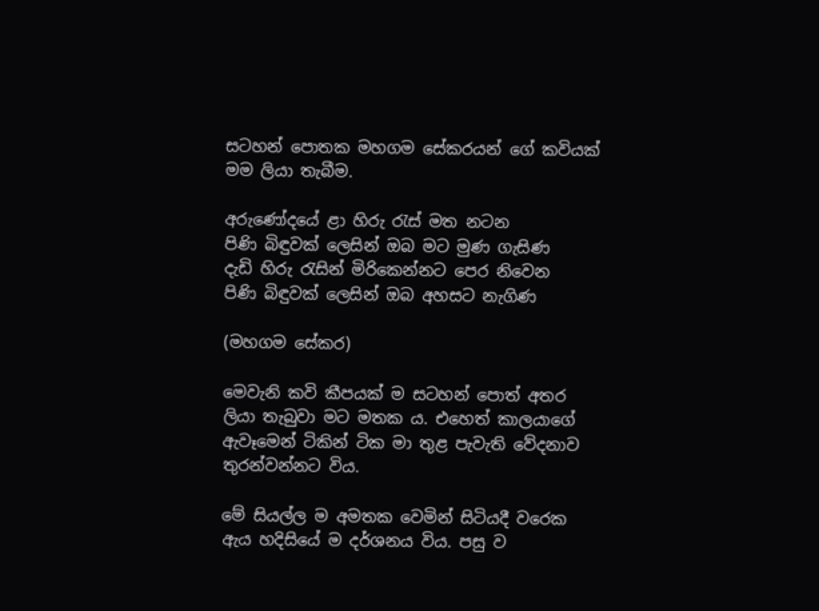සටහන් පොතක මහගම සේකරයන් ගේ කවියක් මම ලියා තැබීම.

අරුණෝදයේ ළා හිරු රැස් මත නටන
පිණි බිඳුවක් ලෙසින් ඔබ මට මුණ ගැසිණ
දැඩි හිරු රැසින් මිරිකෙන්නට පෙර නිවෙන
පිණි බිඳුවක් ලෙසින් ඔබ අහසට නැගිණ

(මහගම සේකර)

මෙවැනි කවි කීපයක් ම සටහන් පොත් අතර ලියා තැබුවා මට මතක ය. එහෙත් කාලයාගේ ඇවෑමෙන් ටිකින් ටික මා තුළ පැවැති වේදනාව තුරන්වන්නට විය.

මේ සියල්ල ම අමතක වෙමින් සිටියදී වරෙක ඇය හදිසියේ ම දර්ශනය විය. පසු ව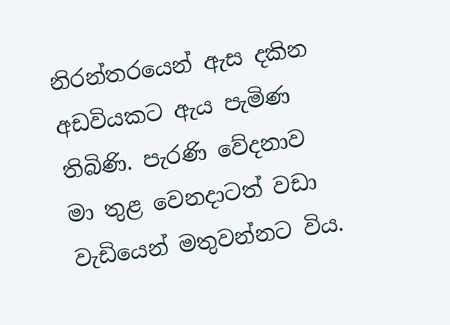නිරන්තරයෙන් ඇස දකින අඩවියකට ඇය පැමිණ තිබිණි. පැරණි වේදනාව මා තුළ වෙනදාටත් වඩා වැඩියෙන් මතුවන්නට විය.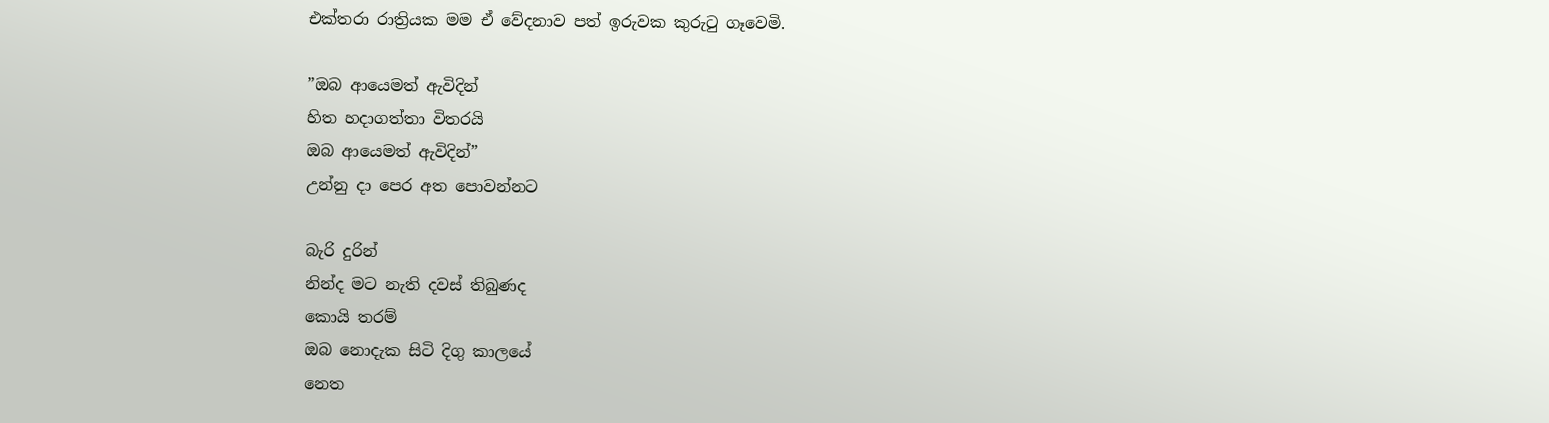එක්තරා රාත්‍රියක මම ඒ වේදනාව පත් ඉරුවක කුරුටු ගෑවෙමි.

”ඔබ ආයෙමත් ඇවිදින්
හිත හදාගත්තා විතරයි
ඔබ ආයෙමත් ඇවිදින්”
උන්නු දා පෙර අත පොවන්නට

බැරි දුරින්
නින්ද මට නැති දවස් තිබුණද
කොයි තරම්
ඔබ නොදැක සිටි දිගු කාලයේ
නෙත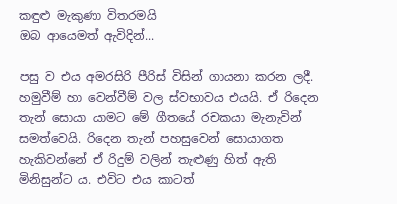කඳුළු මැකුණා විතරමයි
ඔබ ආයෙමත් ඇවිදින්...

පසු ව එය අමරසිරි පීරිස් විසින් ගායනා කරන ලදී. හමුවීම් හා වෙන්වීම් වල ස්වභාවය එයයි. ඒ රිදෙන තැන් සොයා යාමට මේ ගීතයේ රචකයා මැනැවින් සමත්වෙයි. රිදෙන තැන් පහසුවෙන් සොයාගත හැකිවන්නේ ඒ රිදුම් වලින් තැළුණු හිත් ඇති මිනිසුන්ට ය. එවිට එය කාටත්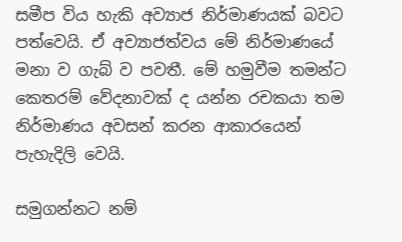සමීප විය හැකි අව්‍යාජ නිර්මාණයක් බවට පත්වෙයි. ඒ අව්‍යාජත්වය මේ නිර්මාණයේ මනා ව ගැබ් ව පවතී. මේ හමුවීම තමන්ට කෙතරම් වේදනාවක් ද යන්න රචකයා තම නිර්මාණය අවසන් කරන ආකාරයෙන් පැහැදිලි වෙයි.

සමුගන්නට නම්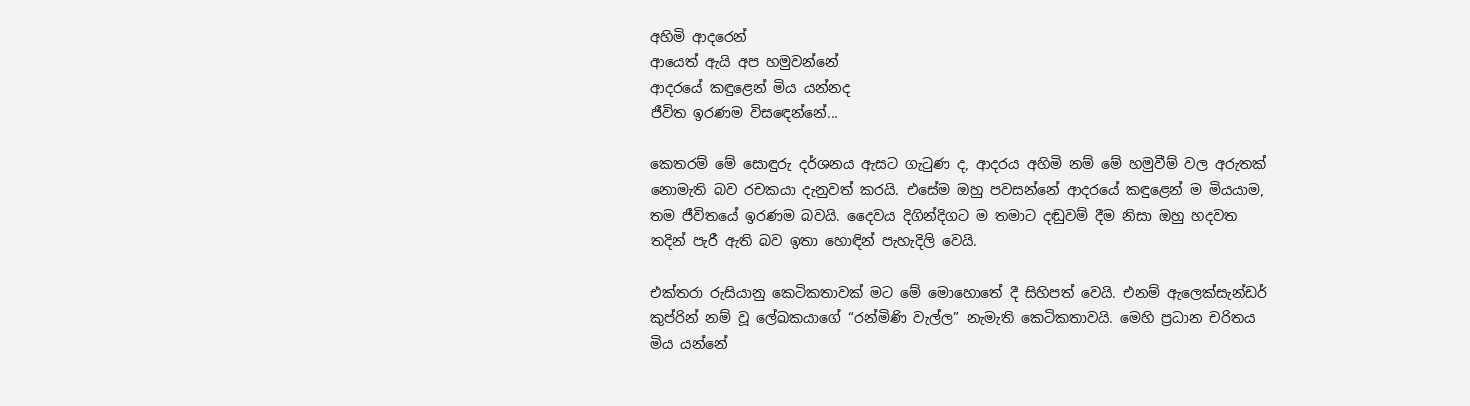අහිමි ආදරෙන්
ආයෙත් ඇයි අප හමුවන්නේ
ආදරයේ කඳුළෙන් මිය යන්නද
ජීවිත ඉරණම විසඳෙන්නේ...

කෙතරම් මේ සොඳුරු දර්ශනය ඇසට ගැටුණ ද, ආදරය අහිමි නම් මේ හමුවීම් වල අරුතක් නොමැති බව රචකයා දැනුවත් කරයි. එසේම ඔහු පවසන්නේ ආදරයේ කඳුළෙන් ම මියයාම, තම ජීවිතයේ ඉරණම බවයි. දෛවය දිගින්දිගට ම තමාට දඬුවම් දීම නිසා ඔහු හදවත තදින් පැරී ඇති බව ඉතා හොඳින් පැහැදිලි වෙයි.

එක්තරා රුසියානු කෙටිකතාවක් මට මේ මොහොතේ දී සිහිපත් වෙයි. එනම් ඇලෙක්සැන්ඩර් කුප්රින් නම් වූ ලේඛකයාගේ “රන්මිණි වැල්ල” නැමැති කෙටිකතාවයි. මෙහි ප්‍රධාන චරිතය මිය යන්නේ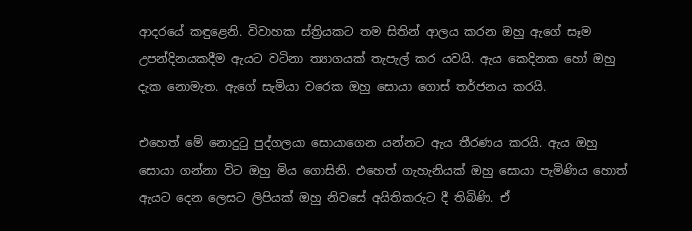ආදරයේ කඳුළෙනි. විවාහක ස්ත්‍රියකට තම සිතින් ආලය කරන ඔහු ඇගේ සෑම උපන්දිනයකදීම ඇයට වටිනා ත්‍යාගයක් තැපැල් කර යවයි. ඇය කෙදිනක හෝ ඔහු දැක නොමැත. ඇගේ සැමියා වරෙක ඔහු සොයා ගොස් තර්ජනය කරයි.

එහෙත් මේ නොදුටු පුද්ගලයා සොයාගෙන යන්නට ඇය තීරණය කරයි. ඇය ඔහු සොයා ගන්නා විට ඔහු මිය ගොසිනි. එහෙත් ගැහැනියක් ඔහු සොයා පැමිණිය හොත් ඇයට දෙන ලෙසට ලිපියක් ඔහු නිවසේ අයිතිකරුට දී තිබිණි. ඒ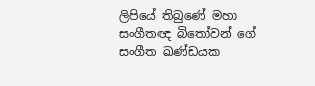ලිපියේ තිබුණේ මහා සංගීතඥ බිතෝවන් ගේ සංගීත ඛණ්ඩයක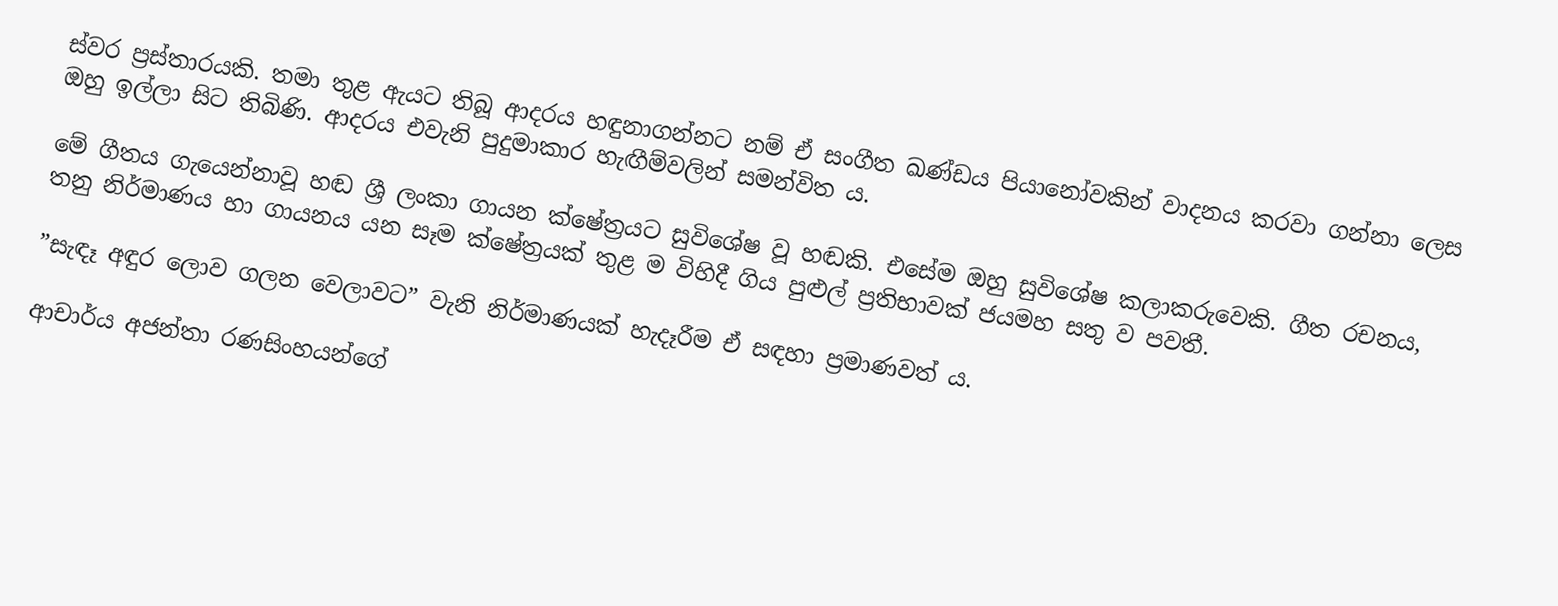ස්වර ප්‍රස්තාරයකි. තමා තුළ ඇයට තිබූ ආදරය හඳුනාගන්නට නම් ඒ සංගීත ඛණ්ඩය පියානෝවකින් වාදනය කරවා ගන්නා ලෙස ඔහු ඉල්ලා සිට තිබිණි. ආදරය එවැනි පුදුමාකාර හැඟීම්වලින් සමන්විත ය.

මේ ගීතය ගැයෙන්නාවූ හඬ ශ්‍රී ලංකා ගායන ක්ෂේත්‍රයට සුවිශේෂ වූ හඬකි. එසේම ඔහු සුවිශේෂ කලාකරුවෙකි. ගීත රචනය, තනු නිර්මාණය හා ගායනය යන සෑම ක්ෂේත්‍රයක් තුළ ම විහිදී ගිය පුළුල් ප්‍රතිභාවක් ජයමහ සතු ව පවතී.

”සැඳෑ අඳුර ලොව ගලන වෙලාවට” වැනි නිර්මාණයක් හැදෑරීම ඒ සඳහා ප්‍රමාණවත් ය.

ආචාර්ය අජන්තා රණසිංහයන්ගේ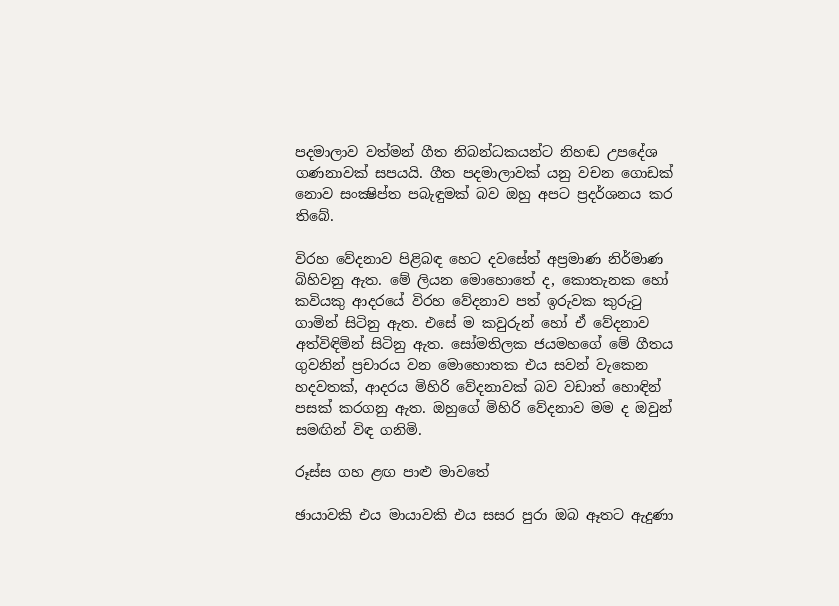පදමාලාව වත්මන් ගීත නිබන්ධකයන්ට නිහඬ උපදේශ ගණනාවක් සපයයි. ගීත පදමාලාවක් යනු වචන ගොඩක් නොව සංක්‍ෂිප්ත පබැඳුමක් බව ඔහු අපට ප්‍රදර්ශනය කර තිබේ.

විරහ වේදනාව පිළිබඳ හෙට දවසේත් අප්‍රමාණ නිර්මාණ බිහිවනු ඇත. මේ ලියන මොහොතේ ද, කොතැනක හෝ කවියකු ආදරයේ විරහ වේදනාව පත් ඉරුවක කුරුටු ගාමින් සිටිනු ඇත. එසේ ම කවුරුන් හෝ ඒ වේදනාව අත්විඳිමින් සිටිනු ඇත. සෝමතිලක ජයමහගේ මේ ගීතය ගුවනින් ප්‍රචාරය වන මොහොතක එය සවන් වැකෙන හදවතක්, ආදරය මිහිරි වේදනාවක් බව වඩාත් හොඳින් පසක් කරගනු ඇත. ඔහුගේ මිහිරි වේදනාව මම ද ඔවුන් සමඟින් විඳ ගනිමි.

රූස්ස ගහ ළඟ පාළු මාවතේ

ඡායාවකි එය මායාවකි එය සසර පුරා ඔබ ඈතට ඇදුණා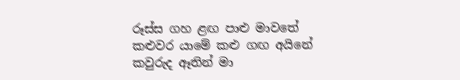රූස්ස ගහ ළඟ පාළු මාවතේ
කළුවර යාමේ කළු ගඟ අයිනේ
කවුරුද ඈතින් මා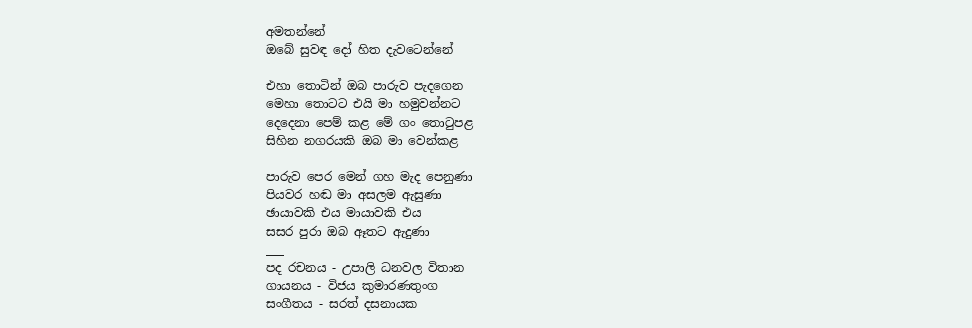අමතන්නේ
ඔබේ සුවඳ දෝ හිත දැවටෙන්නේ

එහා තොටින් ඔබ පාරුව පැදගෙන
මෙහා තොටට එයි මා හමුවන්නට
දෙදෙනා පෙම් කළ මේ ගං තොටුපළ
සිහින නගරයකි ඔබ මා වෙන්කළ

පාරුව පෙර මෙන් ගහ මැද පෙනුණා
පියවර හඬ මා අසලම ඇසුණා
ඡායාවකි එය මායාවකි එය
සසර පුරා ඔබ ඈතට ඇදුණා
___
පද රචනය - උපාලි ධනවල විතාන
ගායනය - විජය කුමාරණතුංග
සංගීතය - සරත් දසනායක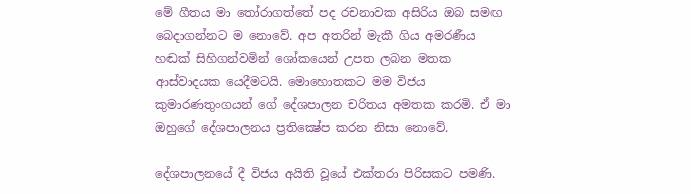මේ ගීතය මා තෝරාගත්තේ පද රචනාවක අසිරිය ඔබ සමඟ බෙදාගන්නට ම නොවේ. අප අතරින් මැකී ගිය අමරණීය හඬක් සිහිගන්වමින් ශෝකයෙන් උපත ලබන මතක ආස්වාදයක යෙදීමටයි. මොහොතකට මම විජය කුමාරණතුංගයන් ගේ දේශපාලන චරිතය අමතක කරමි. ඒ මා ඔහුගේ දේශපාලනය ප්‍රතික්‍ෂේප කරන නිසා නොවේ.

දේශපාලනයේ දී විජය අයිති වූයේ එක්තරා පිරිසකට පමණි.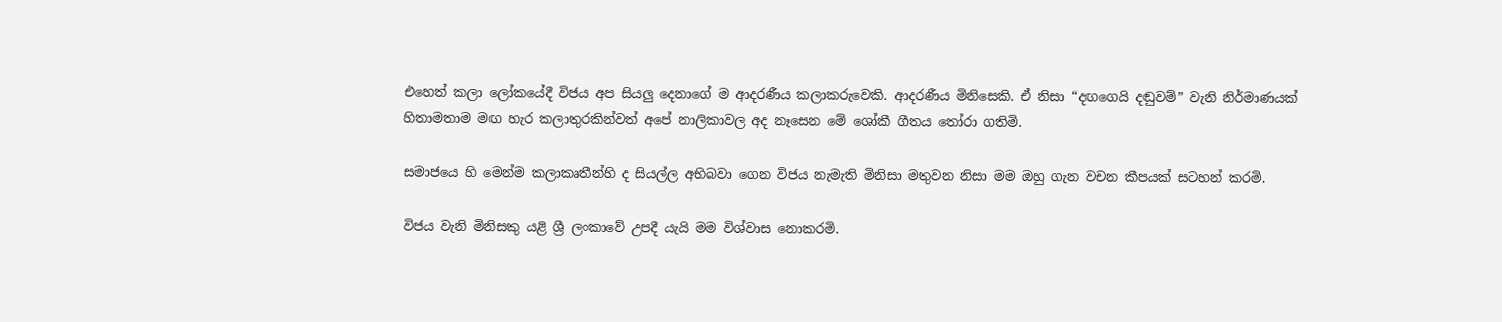එහෙත් කලා ලෝකයේදී විජය අප සියලු දෙනාගේ ම ආදරණීය කලාකරුවෙකි. ආදරණීය මිනිසෙකි. ඒ නිසා “දඟගෙයි දඬුවම්” වැනි නිර්මාණයක් හිතාමතාම මඟ හැර කලාතුරකින්වත් අපේ නාලිකාවල අද නෑසෙන මේ ශෝකී ගීතය තෝරා ගතිමි.

සමාජයෙ හි මෙන්ම කලාකෘතීන්හි ද සියල්ල අභිබවා ගෙන විජය නැමැති මිනිසා මතුවන නිසා මම ඔහු ගැන වචන කීපයක් සටහන් කරමි.

විජය වැනි මිනිසකු යළි ශ්‍රී ලංකාවේ උපදී යැයි මම විශ්වාස නොකරමි.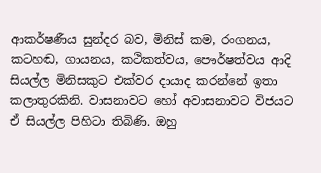ආකර්ෂණීය සුන්දර බව, මිනිස් කම, රංගනය, කටහඬ, ගායනය, කථිකත්වය, පෞර්ෂත්වය ආදි සියල්ල මිනිසකුට එක්වර දායාද කරන්නේ ඉතා කලාතුරකිනි. වාසනාවට හෝ අවාසනාවට විජයට ඒ සියල්ල පිහිටා තිබිණි. ඔහු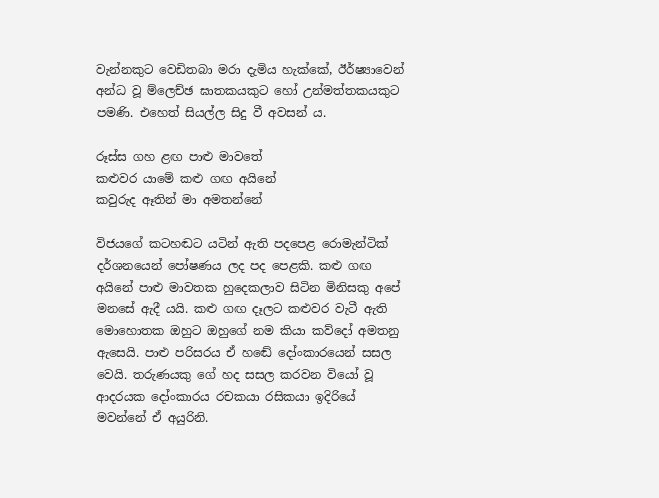වැන්නකුට වෙඩිතබා මරා දැමිය හැක්කේ, ඊර්ෂ්‍යාවෙන් අන්ධ වූ ම්ලෙච්ඡ ඝාතකයකුට හෝ උන්මත්තකයකුට පමණි. එහෙත් සියල්ල සිදු වී අවසන් ය.

රූස්ස ගහ ළඟ පාළු මාවතේ
කළුවර යාමේ කළු ගඟ අයිනේ
කවුරුද ඈතින් මා අමතන්නේ

විජයගේ කටහඬට යටින් ඇති පදපෙළ රොමැන්ටික් දර්ශනයෙන් පෝෂණය ලද පද පෙළකි. කළු ගඟ අයිනේ පාළු මාවතක හුදෙකලාව සිටින මිනිසකු අපේ මනසේ ඇදී යයි. කළු ගඟ දෑලට කළුවර වැටී ඇති මොහොතක ඔහුට ඔහුගේ නම කියා කව්දෝ අමතනු ඇසෙයි. පාළු පරිසරය ඒ හඬේ දෝංකාරයෙන් සසල වෙයි. තරුණයකු ගේ හද සසල කරවන වියෝ වූ ආදරයක දෝංකාරය රචකයා රසිකයා ඉදිරියේ මවන්නේ ඒ අයුරිනි.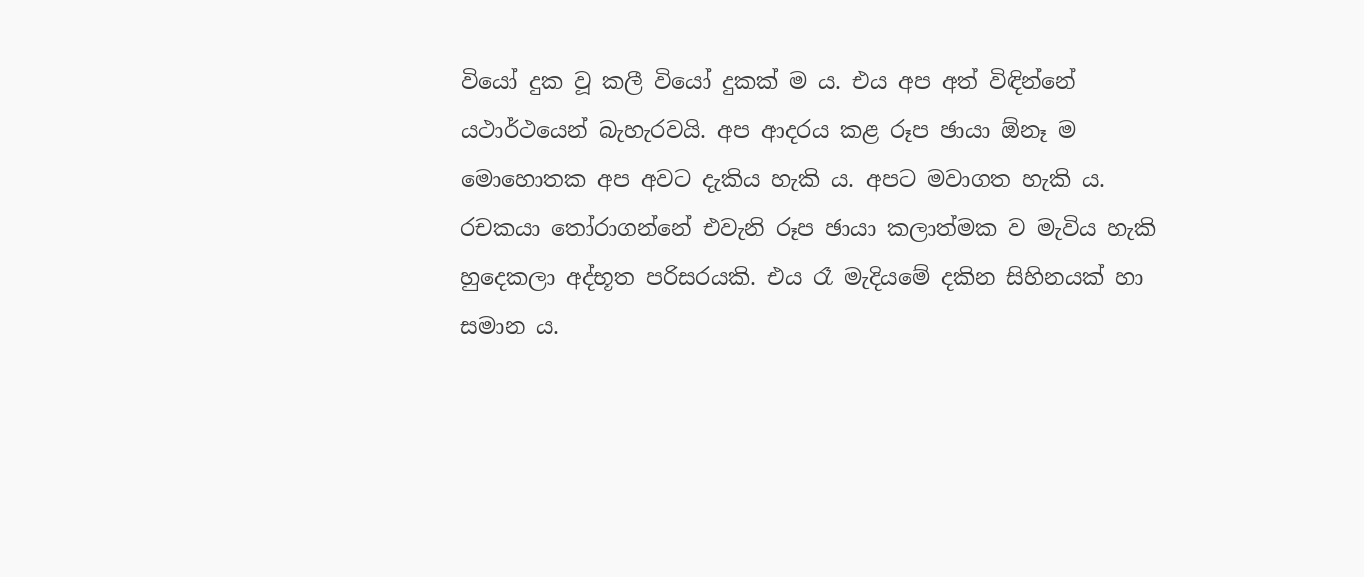වියෝ දුක වූ කලී වියෝ දුකක් ම ය. එය අප අත් විඳින්නේ යථාර්ථයෙන් බැහැරවයි. අප ආදරය කළ රූප ඡායා ඕනෑ ම මොහොතක අප අවට දැකිය හැකි ය. අපට මවාගත හැකි ය. රචකයා තෝරාගන්නේ එවැනි රූප ඡායා කලාත්මක ව මැවිය හැකි හුදෙකලා අද්භූත පරිසරයකි. එය රෑ මැදියමේ දකින සිහිනයක් හා සමාන ය.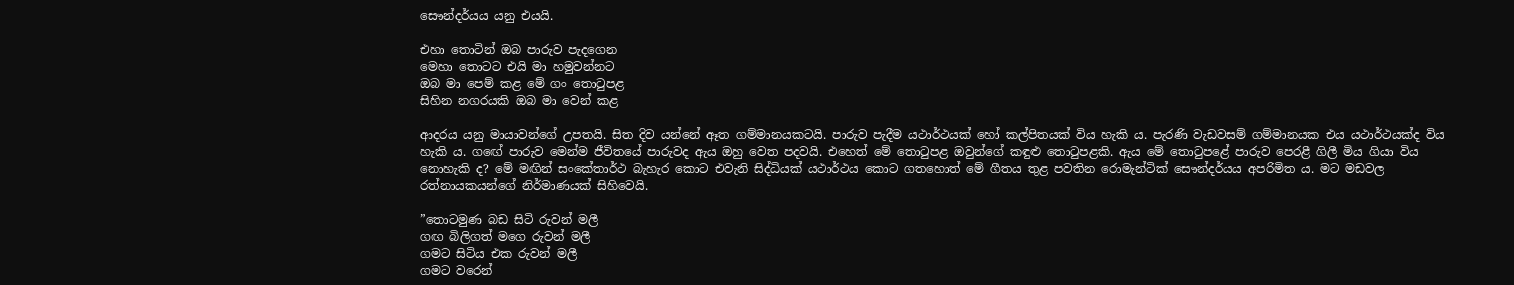සෞන්දර්යය යනු එයයි.

එහා තොටින් ඔබ පාරුව පැදගෙන
මෙහා තොටට එයි මා හමුවන්නට
ඔබ මා පෙම් කළ මේ ගං තොටුපළ
සිහින නගරයකි ඔබ මා වෙන් කළ

ආදරය යනු මායාවන්ගේ උපතයි. සිත දිව යන්නේ ඈත ගම්මානයකටයි. පාරුව පැදීම යථාර්ථයක් හෝ කල්පිතයක් විය හැකි ය. පැරණි වැඩවසම් ගම්මානයක එය යථාර්ථයක්ද විය හැකි ය. ගඟේ පාරුව මෙන්ම ජීවිතයේ පාරුවද ඇය ඔහු වෙත පදවයි. එහෙත් මේ තොටුපළ ඔවුන්ගේ කඳුළු තොටුපළකි. ඇය මේ තොටුපළේ පාරුව පෙරළී ගිලී මිය ගියා විය නොහැකි ද? මේ මඟින් සංකේතාර්ථ බැහැර කොට එවැනි සිද්ධියක් යථාර්ථය කොට ගතහොත් මේ ගීතය තුළ පවතින රොමැන්ටික් සෞන්දර්යය අපරිමිත ය. මට මඩවල රත්නායකයන්ගේ නිර්මාණයක් සිහිවෙයි.

”තොටමුණ බඩ සිටි රුවන් මලී
ගඟ බිලිගත් මගෙ රුවන් මලී
ගමට සිටිය එක රුවන් මලී
ගමට වරෙන්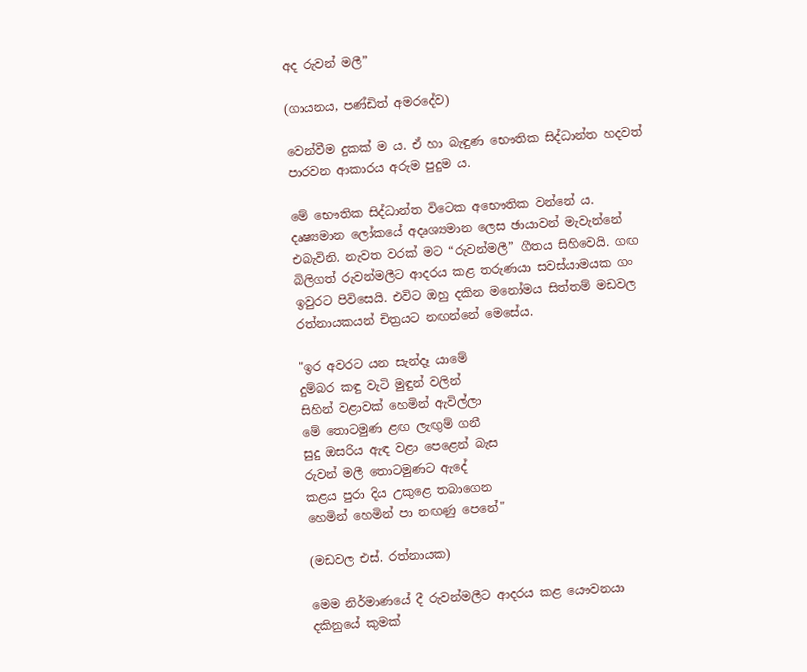අද රුවන් මලී”

(ගායනය, පණ්ඩිත් අමරදේව)

වෙන්වීම දුකක් ම ය. ඒ හා බැඳුණ භෞතික සිද්ධාන්ත හදවත් පාරවන ආකාරය අරුම පුදුම ය.

මේ භෞතික සිද්ධාන්ත විටෙක අභෞතික වන්නේ ය. දෘෂ්‍යමාන ලෝකයේ අදෘශ්‍යමාන ලෙස ඡායාවන් මැවැන්නේ එබැවිනි. නැවත වරක් මට “රුවන්මලී” ගීතය සිහිවෙයි. ගඟ බිලිගත් රුවන්මලීට ආදරය කළ තරුණයා සවස්යාමයක ගං ඉවුරට පිවිසෙයි. එවිට ඔහු දකින මනෝමය සිත්තම් මඩවල රත්නායකයන් චිත්‍රයට නඟන්නේ මෙසේය.

"ඉර අවරට යන සැන්දෑ යාමේ
දුම්බර කඳු වැටි මුඳුන් වලින්
සිහින් වළාවක් හෙමින් ඇවිල්ලා
මේ තොටමුණ ළඟ ලැඟුම් ගනී
සුදු ඔසරිය ඇඳ වළා පෙළෙන් බැස
රුවන් මලී තොටමුණට ඇදේ
කළය පුරා දිය උකුළෙ තබාගෙන
හෙමින් හෙමින් පා නඟණු පෙනේ"

(මඩවල එස්. රත්නායක)

මෙම නිර්මාණයේ දී රුවන්මලීට ආදරය කළ යෞවනයා දකිනුයේ කුමක්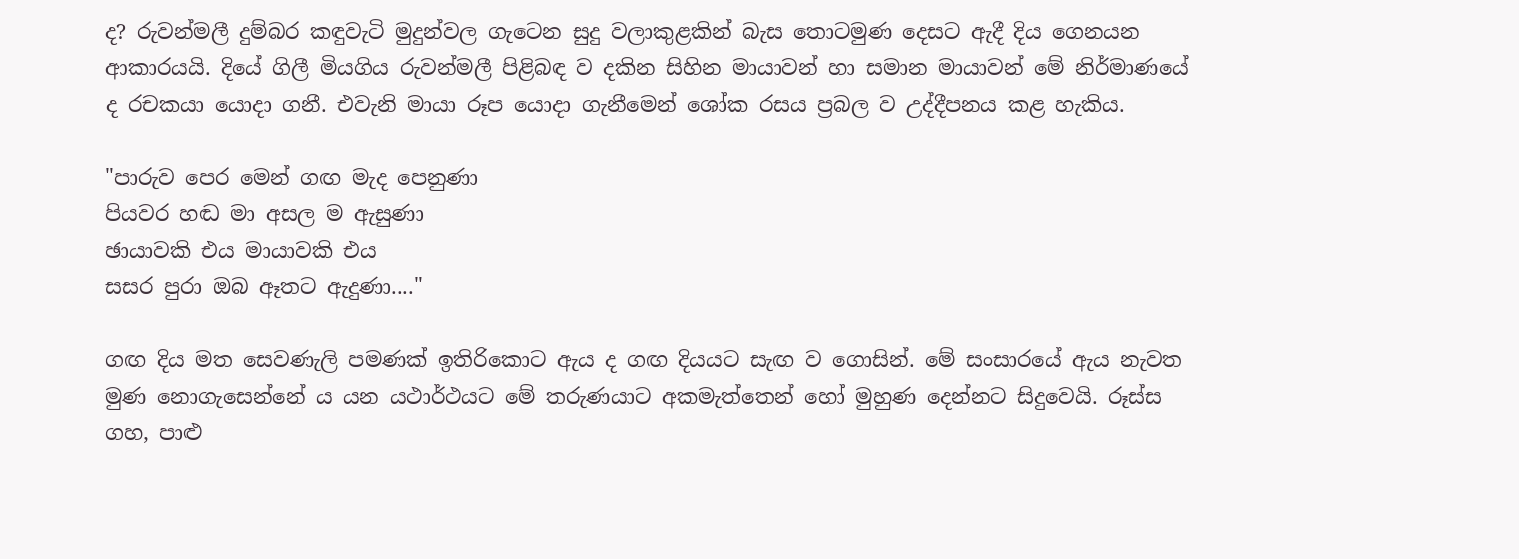ද? රුවන්මලී දුම්බර කඳුවැටි මුදුන්වල ගැටෙන සුදු වලාකුළකින් බැස තොටමුණ දෙසට ඇදී දිය ගෙනයන ආකාරයයි. දියේ ගිලී මියගිය රුවන්මලී පිළිබඳ ව දකින සිහින මායාවන් හා සමාන මායාවන් මේ නිර්මාණයේ ද රචකයා යොදා ගනී. එවැනි මායා රූප යොදා ගැනීමෙන් ශෝක රසය ප්‍රබල ව උද්දීපනය කළ හැකිය.

"පාරුව පෙර මෙන් ගඟ මැද පෙනුණා
පියවර හඬ මා අසල ම ඇසුණා
ඡායාවකි එය මායාවකි එය
සසර පුරා ඔබ ඈතට ඇදුණා...."

ගඟ දිය මත සෙවණැලි පමණක් ඉතිරිකොට ඇය ද ගඟ දියයට සැඟ ව ගොසින්. මේ සංසාරයේ ඇය නැවත මුණ නොගැසෙන්නේ ය යන යථාර්ථයට මේ තරුණයාට අකමැත්තෙන් හෝ මුහුණ දෙන්නට සිදුවෙයි. රූස්ස ගහ, පාළු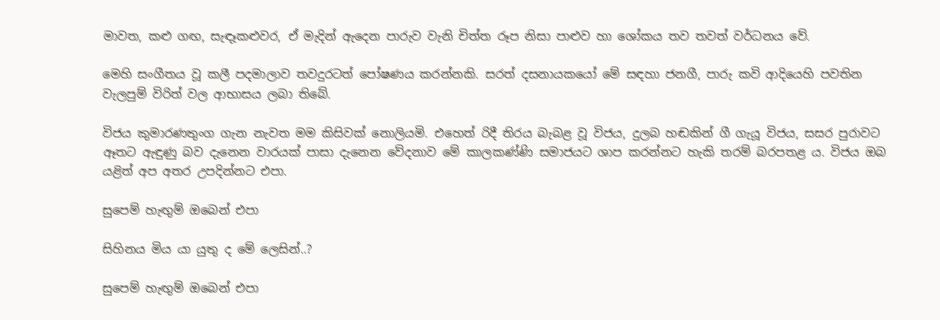මාවත, කළු ගඟ, සැඳෑකළුවර, ඒ මැදින් ඇදෙන පාරුව වැනි චිත්ත රූප නිසා පාළුව හා ශෝකය තව තවත් වර්ධනය වේ.

මෙහි සංගීතය වූ කලී පදමාලාව තවදුරටත් පෝෂණය කරන්නකි. සරත් දසනායකයෝ මේ සඳහා ජනගී, පාරු කවි ආදියෙහි පවතින වැලපුම් විරිත් වල ආභාසය ලබා තිබේ.

විජය කුමාරණතුංග ගැන නැවත මම කිසිවක් නොලියමි. එහෙත් රිදී තිරය බැබළ වූ විජය, දුලබ හඬකින් ගී ගැයූ විජය, සසර පුරාවට ඈතට ඇඳුණු බව දැනෙන වාරයක් පාසා දැනෙන වේදනාව මේ කාලකණ්ණි සමාජයට ශාප කරන්නට හැකි තරම් බරපතළ ය. විජය ඔබ යළිත් අප අතර උපදින්නට එපා.

සුපෙම් හැඟුම් ඔබෙන් එපා

සිහිනය මිය යා යුතු ද මේ ලෙසින්..?

සුපෙම් හැඟුම් ඔබෙන් එපා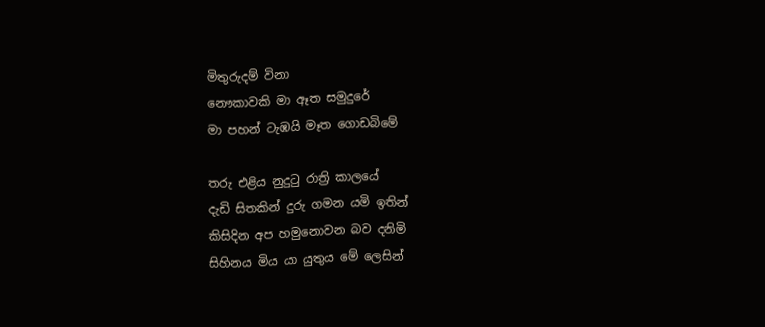මිතුරුදම් විනා
නෞකාවකි මා ඈත සමුදුරේ
මා පහන් ටැඹයි මෑත ගොඩබිමේ

තරු එළිය නුදුටු රාත්‍රි කාලයේ
දැඩි සිතකින් දුරු ගමන යමි ඉතින්
කිසිදින අප හමුනොවන බව දනිමි
සිහිනය මිය යා යුතුය මේ ලෙසින්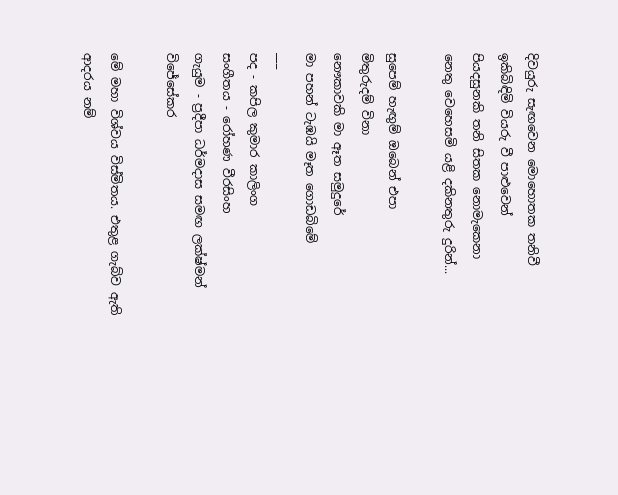දිවයුරු සැඟවෙන මොහොතක තනිවී
ඉකිබිඳිමි වියරු වී පාළුවෙන්
පියදසුනකි තනි සිතක නොමැකෙනා
නෙතු වෙහෙසමි යළි දකිනතුරු දුරින්...

සුපෙම් හැඟුම් ඔබෙන් එපා
මිතුරුදම් විනා
නෞකාවකි මා ඈත සමුදුරේ
මා පහන් ටැඹයි මෑත ගොඩබිමේ
___
පද - කපිල කුමාර කාලිංග
සංගීතය - රෝහණ වීරසිංහ
ගැයුම - ප්‍රදීපා ධර්මදාස සමඟ ලක්ෂ්මන් විජේසේකර

මේ මහා විශ්වය විස්මිතය. එතුළ ගැබ්ව ඇති ආදරය නම්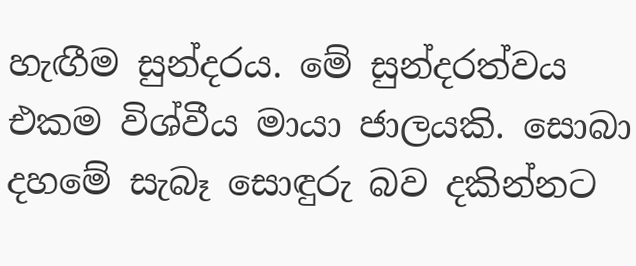හැඟීම සුන්දරය. මේ සුන්දරත්වය එකම විශ්වීය මායා ජාලයකි. සොබා දහමේ සැබෑ සොඳුරු බව දකින්නට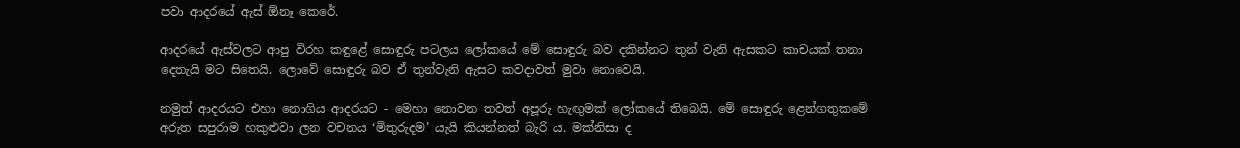පවා ආදරයේ ඇස් ඕනෑ කෙරේ.

ආදරයේ ඇස්වලට ආපු විරහ කඳුළේ සොඳුරු පටලය ලෝකයේ මේ සොඳුරු බව දකින්නට තුන් වැනි ඇසකට කාචයක් තනා දෙතැයි මට සිතෙයි. ලොවේ සොඳුරු බව ඒ තුන්වැනි ඇසට කවදාවත් මුවා නොවෙයි.

නමුත් ආදරයට එහා නොගිය ආදරයට - මෙහා නොවන තවත් අපූරු හැඟුමක් ලෝකයේ තිබෙයි. මේ සොඳුරු ළෙන්ගතුකමේ අරුත සපුරාම හකුළුවා ලන වචනය ‘මිතුරුදම’ යැයි කියන්නත් බැරි ය. මක්නිසා ද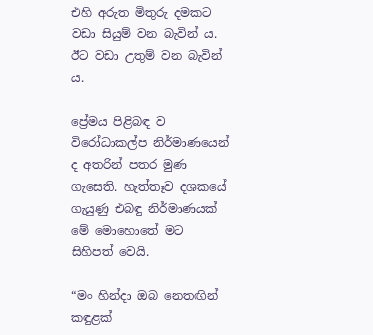එහි අරුත මිතුරු දමකට වඩා සියුම් වන බැවින් ය. ඊට වඩා උතුම් වන බැවින් ය.

ප්‍රේමය පිළිබඳ ව විරෝධාකල්ප නිර්මාණයෙන් ද අතරින් පතර මුණ ගැසෙති. හැත්තෑව දශකයේ ගැයුණු එබඳු නිර්මාණයක් මේ මොහොතේ මට සිහිපත් වෙයි.

“මං හින්දා ඔබ නෙතඟින් කඳුළක්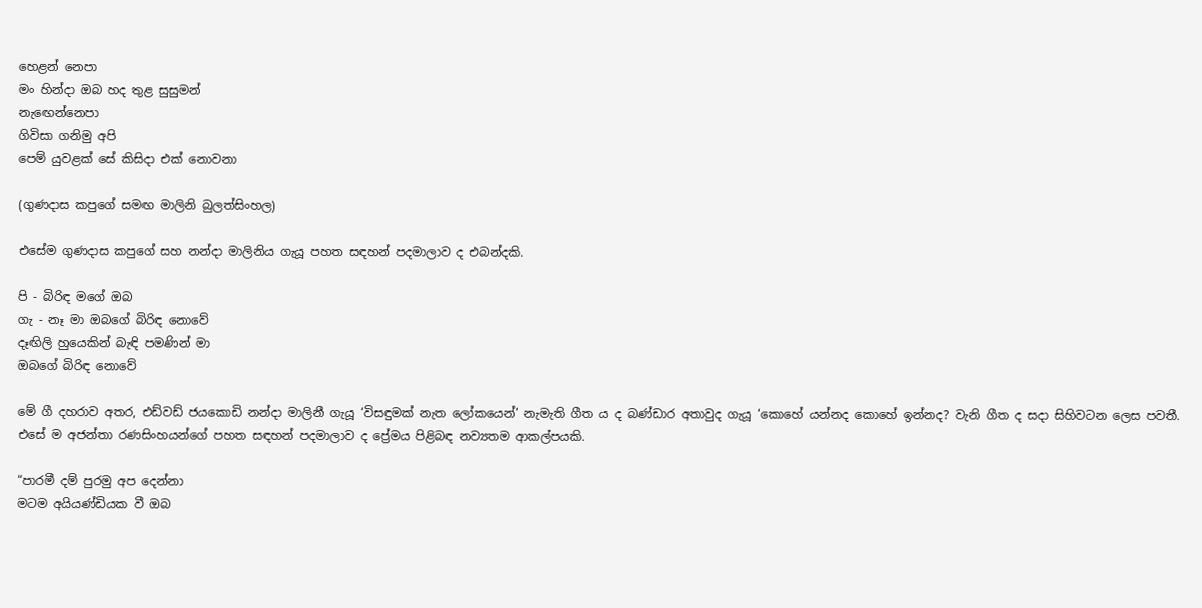හෙළන් නෙපා
මං හින්දා ඔබ හද තුළ සුසුමන්
නැඟෙන්නෙපා
ගිවිසා ගනිමු අපි
පෙම් යුවළක් සේ කිසිදා එක් නොවනා

(ගුණදාස කපුගේ සමඟ මාලිනි බුලත්සිංහල)

එසේම ගුණදාස කපුගේ සහ නන්දා මාලිනිය ගැයූ පහත සඳහන් පදමාලාව ද එබන්දකි.

පි - බිරිඳ මගේ ඔබ
ගැ - නෑ මා ඔබගේ බිරිඳ නොවේ
දෑඟිලි හුයෙකින් බැඳි පමණින් මා
ඔබගේ බිරිඳ නොවේ

මේ ගී දහරාව අතර, එඩ්වඩ් ජයකොඩි නන්දා මාලිනී ගැයූ ‘විසඳුමක් නැත ලෝකයෙන්’ නැමැති ගීත ය ද බණ්ඩාර අතාවුද ගැයූ ‘කොහේ යන්නද කොහේ ඉන්නද? වැනි ගීත ද සදා සිහිවටන ලෙස පවතී. එසේ ම අජන්තා රණසිංහයන්ගේ පහත සඳහන් පදමාලාව ද ප්‍රේමය පිළිබඳ නව්‍යතම ආකල්පයකි.

“පාරමී දම් පුරමු අප දෙන්නා
මටම අයියණ්ඩියක වී ඔබ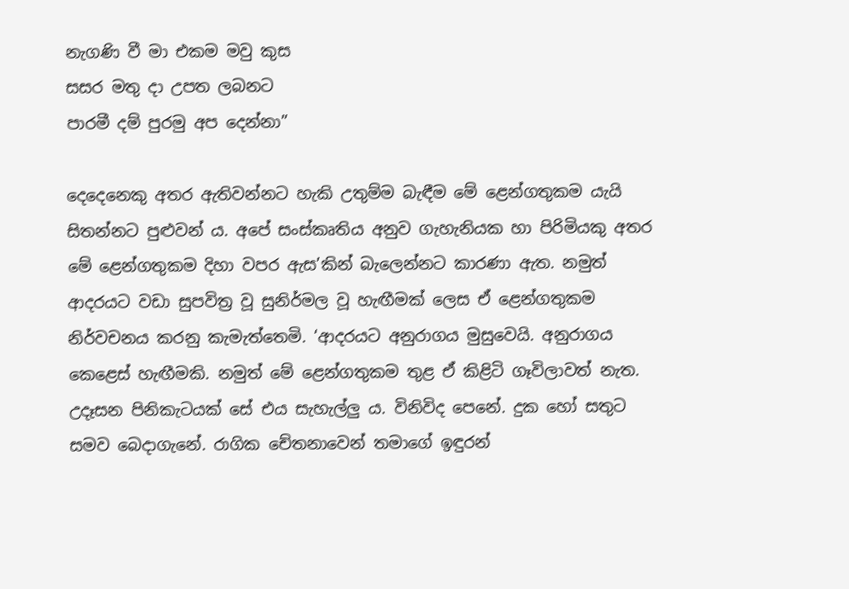නැගණි වී මා එකම මවු කුස
සසර මතු දා උපත ලබනට
පාරමී දම් පුරමු අප දෙන්නා”

දෙදෙනෙකු අතර ඇතිවන්නට හැකි උතුම්ම බැඳීම මේ ළෙන්ගතුකම යැයි සිතන්නට පුළුවන් ය. අපේ සංස්කෘතිය අනුව ගැහැනියක හා පිරිමියකු අතර මේ ළෙන්ගතුකම දිහා වපර ඇස’කින් බැලෙන්නට කාරණා ඇත. නමුත් ආදරයට වඩා සුපවිත්‍ර වූ සුනිර්මල වූ හැඟීමක් ලෙස ඒ ළෙන්ගතුකම නිර්වචනය කරනු කැමැත්තෙමි. ‘ආදරයට අනුරාගය මුසුවෙයි. අනුරාගය කෙළෙස් හැඟීමකි. නමුත් මේ ළෙන්ගතුකම තුළ ඒ කිළිටි ගෑවිලාවත් නැත. උදෑසන පිනිකැටයක් සේ එය සැහැල්ලු ය. විනිවිද පෙනේ. දුක හෝ සතුට සමව බෙදාගැනේ. රාගික චේතනාවෙන් තමාගේ ඉඳුරන්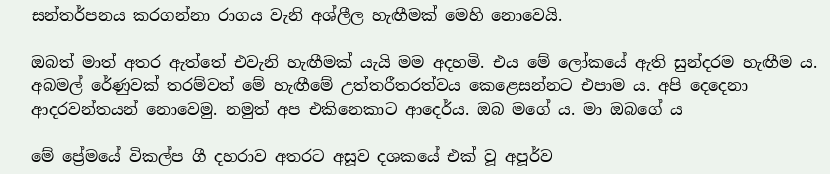සන්තර්පනය කරගන්නා රාගය වැනි අශ්ලීල හැඟීමක් මෙහි නොවෙයි.

ඔබත් මාත් අතර ඇත්තේ එවැනි හැඟීමක් යැයි මම අදහමි. එය මේ ලෝකයේ ඇති සුන්දරම හැඟීම ය. අබමල් රේණුවක් තරම්වත් මේ හැඟීමේ උත්තරීතරත්වය කෙළෙසන්නට එපාම ය. අපි දෙදෙනා ආදරවන්තයන් නොවෙමු. නමුත් අප එකිනෙකාට ආදෙර්ය. ඔබ මගේ ය. මා ඔබගේ ය

මේ ප්‍රේමයේ විකල්ප ගී දහරාව අතරට අසූව දශකයේ එක් වූ අපූර්ව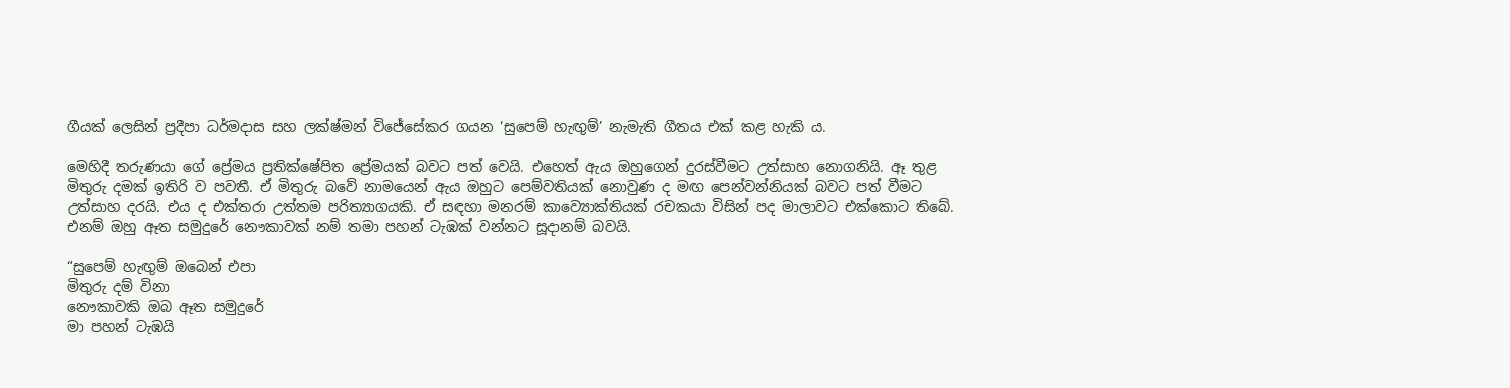ගීයක් ලෙසින් ප්‍රදීපා ධර්මදාස සහ ලක්ෂ්මන් විජේසේකර ගයන ‘සුපෙම් හැඟුම්’ නැමැති ගීතය එක් කළ හැකි ය.

මෙහිදී තරුණයා ගේ ප්‍රේමය ප්‍රතික්ෂේපිත ප්‍රේමයක් බවට පත් වෙයි. එහෙත් ඇය ඔහුගෙන් දුරස්වීමට උත්සාහ නොගනියි. ඈ තුළ මිතුරු දමක් ඉතිරි ව පවතී. ඒ මිතුරු බවේ නාමයෙන් ඇය ඔහුට පෙම්වතියක් නොවුණ ද මඟ පෙන්වන්නියක් බවට පත් වීමට උත්සාහ දරයි. එය ද එක්තරා උත්තම පරිත්‍යාගයකි. ඒ සඳහා මනරම් කාව්‍යොක්තියක් රචකයා විසින් පද මාලාවට එක්කොට තිබේ. එනම් ඔහු ඈත සමුදුරේ නෞකාවක් නම් තමා පහන් ටැඹක් වන්නට සූදානම් බවයි.

“සුපෙම් හැඟුම් ඔබෙන් එපා
මිතුරු දම් විනා
නෞකාවකි ඔබ ඈත සමුදුරේ
මා පහන් ටැඹයි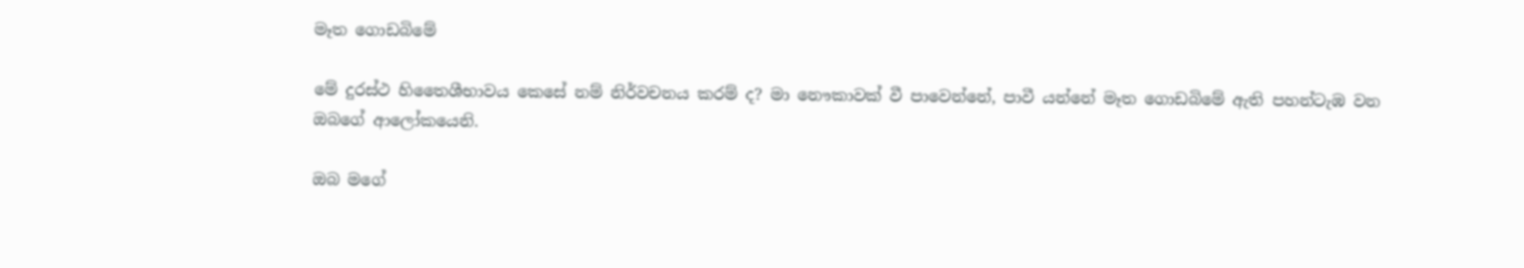මෑත ගොඩබිමේ

මේ දුරස්ථ හිතෛශීභාවය කෙසේ නම් නිර්වචනය කරම් ද? මා නෞකාවක් වී පාවෙන්නේ, පාවී යන්නේ මෑත ගොඩබිමේ ඇති පහන්ටැඹ වන ඔබගේ ආලෝකයෙනි.

ඔබ මගේ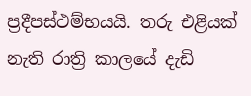ප්‍රදීපස්ථම්භයයි. තරු එළියක් නැති රාත්‍රි කාලයේ දැඩි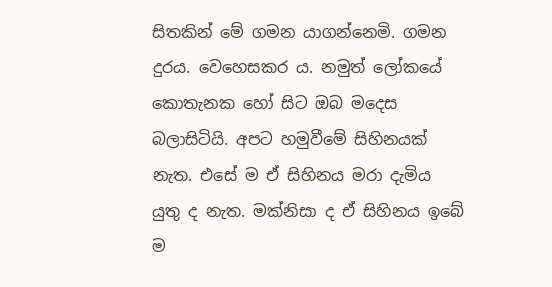සිතකින් මේ ගමන යාගන්නෙමි. ගමන දුරය. වෙහෙසකර ය. නමුත් ලෝකයේ කොතැනක හෝ සිට ඔබ මදෙස බලාසිටියි. අපට හමුවීමේ සිහිනයක් නැත. එසේ ම ඒ සිහිනය මරා දැමිය යුතු ද නැත. මක්නිසා ද ඒ සිහිනය ඉබේ ම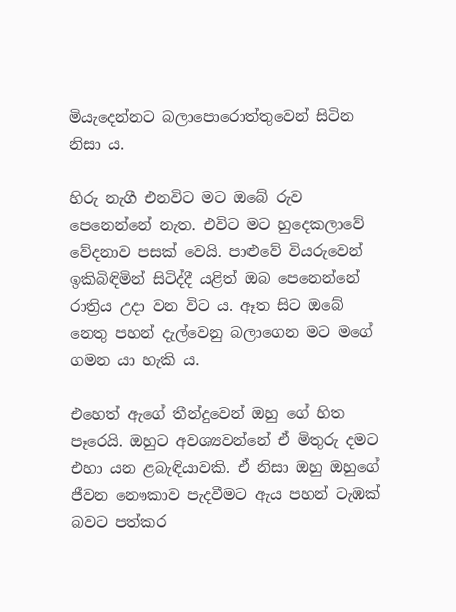මියැදෙන්නට බලාපොරොත්තුවෙන් සිටින නිසා ය.

හිරු නැගී එනවිට මට ඔබේ රුව පෙනෙන්නේ නැත. එවිට මට හුදෙකලාවේ වේදනාව පසක් වෙයි. පාළුවේ වියරුවෙන් ඉකිබිඳිමින් සිටිද්දී යළිත් ඔබ පෙනෙන්නේ රාත්‍රිය උදා වන විට ය. ඈත සිට ඔබේ නෙතු පහන් දැල්වෙනු බලාගෙන මට මගේ ගමන යා හැකි ය.

එහෙත් ඇගේ තීන්දුවෙන් ඔහු ගේ හිත පෑරෙයි. ඔහුට අවශ්‍යවන්නේ ඒ මිතුරු දමට එහා යන ළබැඳියාවකි. ඒ නිසා ඔහු ඔහුගේ ජීවන නෞකාව පැදවීමට ඇය පහන් ටැඹක් බවට පත්කර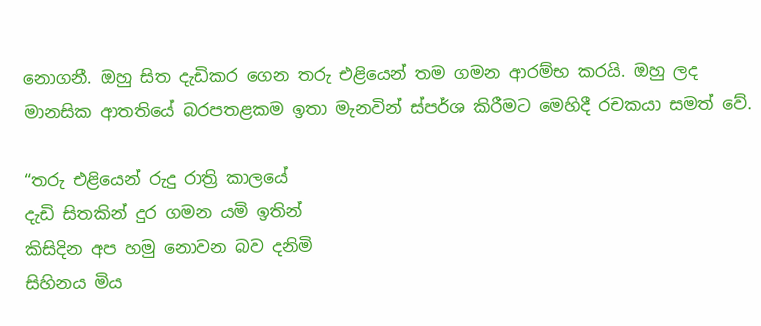නොගනී. ඔහු සිත දැඩිකර ගෙන තරු එළියෙන් තම ගමන ආරම්භ කරයි. ඔහු ලද මානසික ආතතියේ බරපතළකම ඉතා මැනවින් ස්පර්ශ කිරීමට මෙහිදී රචකයා සමත් වේ.

“තරු එළියෙන් රුදු රාත්‍රි කාලයේ
දැඩි සිතකින් දුර ගමන යමි ඉතින්
කිසිදින අප හමු නොවන බව දනිමි
සිහිනය මිය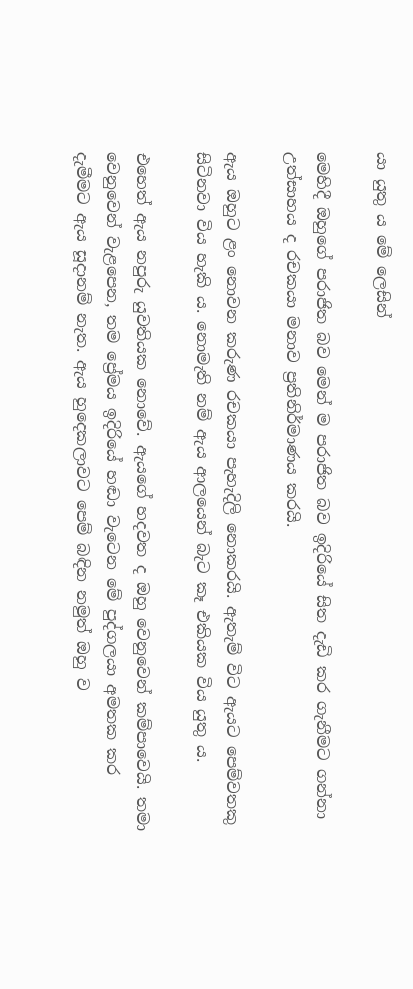යා යුතු ය මේ ලෙසින්

මෙහිදී ඔහුගේ පරාජිත බව මෙන් ම පරාජිත බව ඉදිරියේ සිත දැඩි කර ගැනීමට ගන්නා උත්සාහය ද රචකයා මනාව ප්‍රතිනිර්මාණය කරයි.

ඇය ඔහුට ළං නොවන කරුණ රචකයා පැහැදිලි නොකරයි. ඇතැම් විට ඇයට පෙම්වතකු සිටිනවා විය හැකි ය. නොමැති නම් ඇය ආලයෙන් බැට කෑ එකියක විය යුතු ය.

එහෙත් ඇය නපුරු යුවතියක නොවේ. ඇයගේ හදවත ද ඔහු වෙනුවෙන් කම්පාවෙයි. තමා වෙනුවෙන් වැළපෙන, තම ප්‍රේමය ඉදිරියේ හඬා වැටෙන මේ පුද්ගලයා අමතක කර දැමීමට ඇය සූදානම් නැත. ඇය හුදෙකලාවට පෙම් බඳින නමුත් ඔහු ව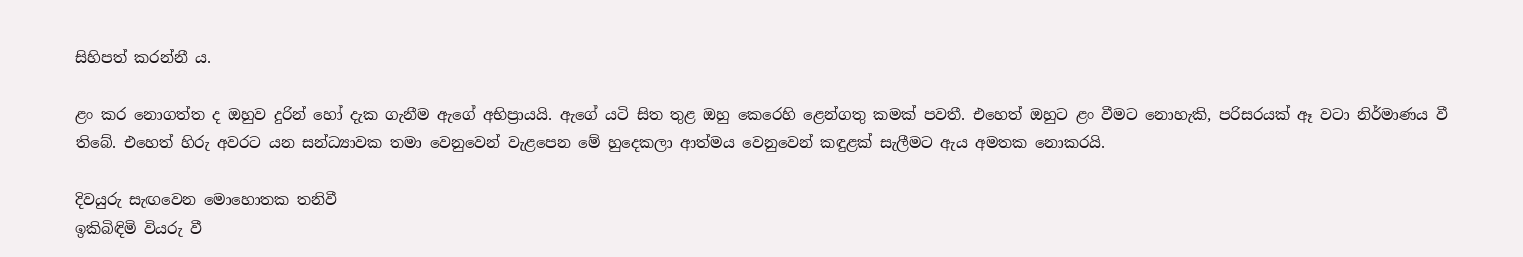සිහිපත් කරන්නී ය.

ළං කර නොගත්ත ද ඔහුව දුරින් හෝ දැක ගැනීම ඇගේ අභිප්‍රායයි. ඇගේ යටි සිත තුළ ඔහු කෙරෙහි ළෙන්ගතු කමක් පවතී. එහෙත් ඔහුට ළං වීමට නොහැකි, පරිසරයක් ඈ වටා නිර්මාණය වී තිබේ. එහෙත් හිරු අවරට යන සන්ධ්‍යාවක තමා වෙනුවෙන් වැළපෙන මේ හුදෙකලා ආත්මය වෙනුවෙන් කඳුළක් සැලීමට ඇය අමතක නොකරයි.

දිවයුරු සැඟවෙන මොහොතක තනිවී
ඉකිබිඳිමි වියරු වී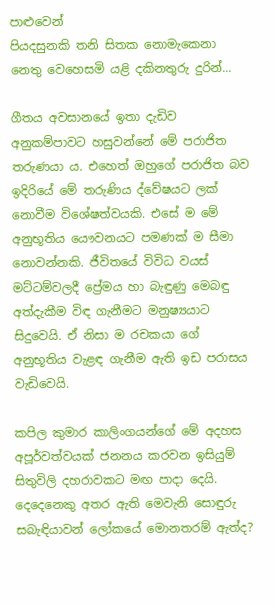පාළුවෙන්
පියදසුනකි තනි සිතක නොමැකෙනා
නෙතු වෙහෙසමි යළි දකිනතුරු දුරින්...

ගීතය අවසානයේ ඉතා දැඩිව අනුකම්පාවට හසුවන්නේ මේ පරාජිත තරුණයා ය. එහෙත් ඔහුගේ පරාජිත බව ඉදිරියේ මේ තරුණිය ද්වේෂයට ලක් නොවීම විශේෂත්වයකි. එසේ ම මේ අනුභූතිය යෞවනයට පමණක් ම සීමා නොවන්නකි. ජීවිතයේ විවිධ වයස් මට්ටම්වලදී ප්‍රේමය හා බැඳුණු මෙබඳු අත්දැකීම විඳ ගැනීමට මනුෂ්‍යයාට සිදුවෙයි. ඒ නිසා ම රචකයා ගේ අනුභූතිය වැළඳ ගැනීම ඇති ඉඩ පරාසය වැඩිවෙයි.

කපිල කුමාර කාලිංගයන්ගේ මේ අදහස අපූර්වත්වයක් ජනනය කරවන ඉසියුම් සිතුවිලි දහරාවකට මඟ පාදා දෙයි. දෙදෙනෙකු අතර ඇති මෙවැනි සොඳුරු සබැඳියාවන් ලෝකයේ මොනතරම් ඇත්ද?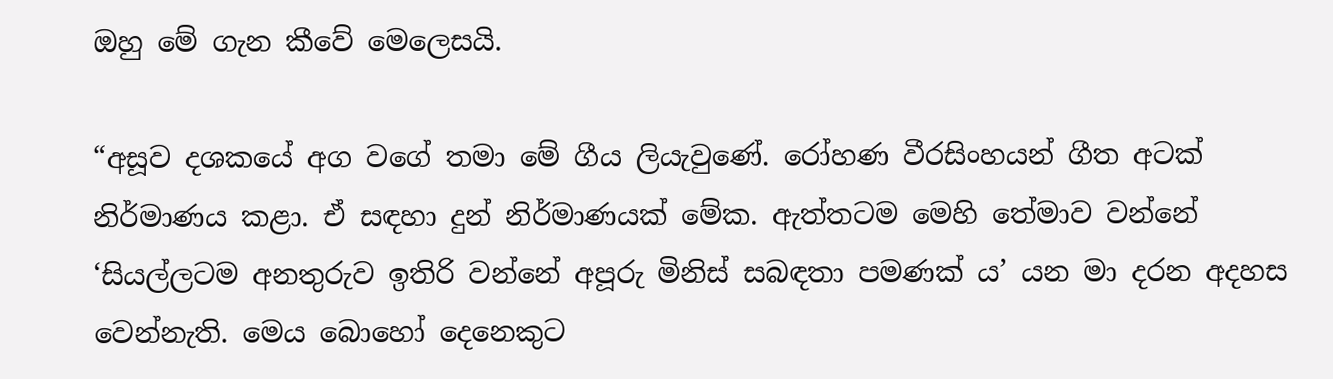ඔහු මේ ගැන කීවේ මෙලෙසයි.

“අසූව දශකයේ අග වගේ තමා මේ ගීය ලියැවුණේ. රෝහණ වීරසිංහයන් ගීත අටක් නිර්මාණය කළා. ඒ සඳහා දුන් නිර්මාණයක් මේක. ඇත්තටම මෙහි තේමාව වන්නේ ‘සියල්ලටම අනතුරුව ඉතිරි වන්නේ අපූරු මිනිස් සබඳතා පමණක් ය’ යන මා දරන අදහස වෙන්නැති. මෙය බොහෝ දෙනෙකුට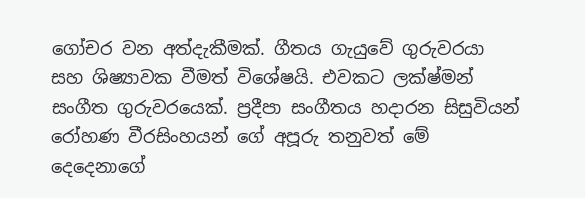ගෝචර වන අත්දැකීමක්. ගීතය ගැයුවේ ගුරුවරයා සහ ශිෂ්‍යාවක වීමත් විශේෂයි. එවකට ලක්ෂ්මන් සංගීත ගුරුවරයෙක්. ප්‍රදීපා සංගීතය හදාරන සිසුවියන් රෝහණ වීරසිංහයන් ගේ අපූරු තනුවත් මේ දෙදෙනාගේ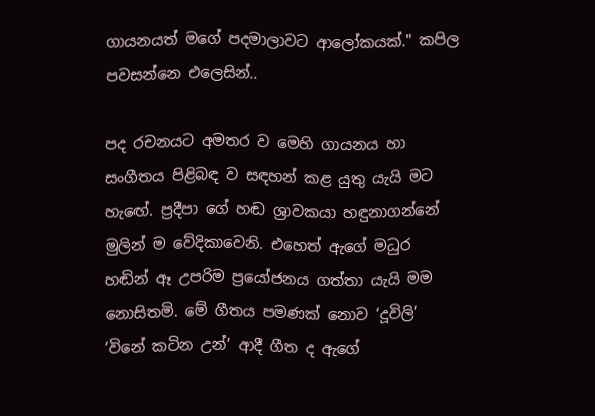ගායනයත් මගේ පදමාලාවට ආලෝකයක්." කපිල පවසන්නෙ එලෙසින්..

පද රචනයට අමතර ව මෙහි ගායනය හා සංගීතය පිළිබඳ ව සඳහන් කළ යුතු යැයි මට හැඟේ. ප්‍රදීපා ගේ හඬ ශ්‍රාවකයා හඳුනාගන්නේ මුලින් ම වේදිකාවෙනි. එහෙත් ඇගේ මධුර හඬින් ඈ උපරිම ප්‍රයෝජනය ගත්තා යැයි මම නොසිතමි. මේ ගීතය පමණක් නොව ‘දූවිලි’ ‘විනේ කටින උන්’ ආදී ගීත ද ඇගේ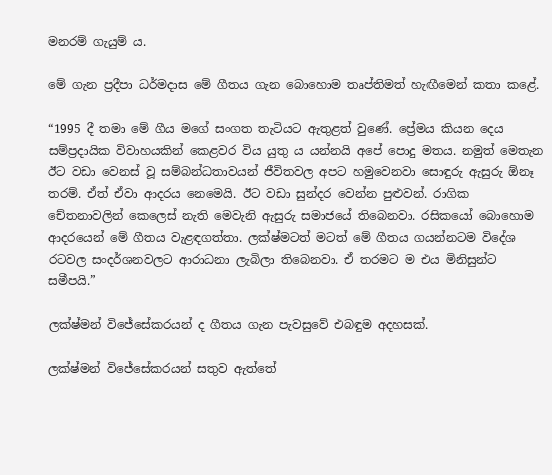මනරම් ගැයුම් ය.

මේ ගැන ප්‍රදීපා ධර්මදාස මේ ගීතය ගැන බොහොම තෘප්තිමත් හැඟීමෙන් කතා කළේ.

“1995 දී තමා මේ ගීය මගේ සංගත තැටියට ඇතුළත් වුණේ. ප්‍රේමය කියන දෙය සම්ප්‍රදායික විවාහයකින් කෙළවර විය යුතු ය යන්නයි අපේ පොදු මතය. නමුත් මෙතැන ඊට වඩා වෙනස් වූ සම්බන්ධතාවයන් ජීවිතවල අපට හමුවෙනවා සොඳුරු ඇසුරු ඕනෑ තරම්. ඒත් ඒවා ආදරය නෙමෙයි. ඊට වඩා සුන්දර වෙන්න පුළුවන්. රාගික චේතනාවලින් කෙලෙස් නැති මෙවැනි ඇසුරු සමාජයේ තිබෙනවා. රසිකයෝ බොහොම ආදරයෙන් මේ ගීතය වැළඳගත්තා. ලක්ෂ්මටත් මටත් මේ ගීතය ගයන්නටම විදේශ රටවල සංදර්ශනවලට ආරාධනා ලැබිලා තිබෙනවා. ඒ තරමට ම එය මිනිසුන්ට සමීපයි.”

ලක්ෂ්මන් විජේසේකරයන් ද ගීතය ගැන පැවසුවේ එබඳුම අදහසක්.

ලක්ෂ්මන් විජේසේකරයන් සතුව ඇත්තේ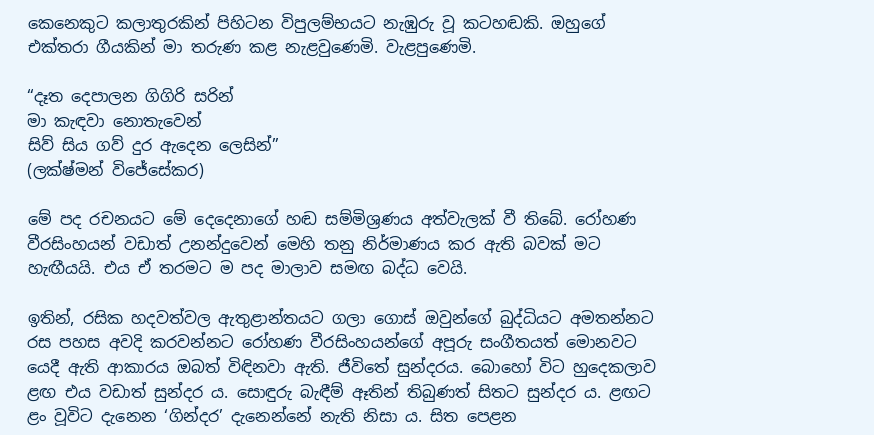කෙනෙකුට කලාතුරකින් පිහිටන විපුලම්භයට නැඹුරු වූ කටහඬකි. ඔහුගේ එක්තරා ගීයකින් මා තරුණ කළ නැළවුණෙමි. වැළපුණෙමි.

“දෑත දෙපාලන ගිගිරි සරින්
මා කැඳවා නොතැවෙන්
සිව් සිය ගව් දුර ඇදෙන ලෙසින්”
(ලක්ෂ්මන් විජේසේකර)

මේ පද රචනයට මේ දෙදෙනාගේ හඬ සම්මිශ්‍රණය අත්වැලක් වී තිබේ. රෝහණ වීරසිංහයන් වඩාත් උනන්දුවෙන් මෙහි තනු නිර්මාණය කර ඇති බවක් මට හැඟීයයි. එය ඒ තරමට ම පද මාලාව සමඟ බද්ධ වෙයි.

ඉතින්, රසික හදවත්වල ඇතුළාන්තයට ගලා ගොස් ඔවුන්ගේ බුද්ධියට අමතන්නට රස පහස අවදි කරවන්නට රෝහණ වීරසිංහයන්ගේ අපූරු සංගීතයත් මොනවට යෙදී ඇති ආකාරය ඔබත් විඳිනවා ඇති. ජීවිතේ සුන්දරය. බොහෝ විට හුදෙකලාව ළඟ එය වඩාත් සුන්දර ය. සොඳුරු බැඳීම් ඈතින් තිබුණත් සිතට සුන්දර ය. ළඟට ළං වූවිට දැනෙන ‘ගින්දර’ දැනෙන්නේ නැති නිසා ය. සිත පෙළන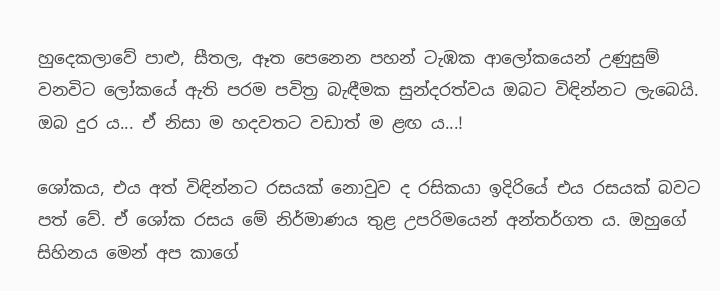හුදෙකලාවේ පාළු, සීතල, ඈත පෙනෙන පහන් ටැඹක ආලෝකයෙන් උණුසුම් වනවිට ලෝකයේ ඇති පරම පවිත්‍ර බැඳීමක සුන්දරත්වය ඔබට විඳින්නට ලැබෙයි. ඔබ දුර ය... ඒ නිසා ම හදවතට වඩාත් ම ළඟ ය...!

ශෝකය, එය අත් විඳින්නට රසයක් නොවුව ද රසිකයා ඉදිරියේ එය රසයක් බවට පත් වේ. ඒ ශෝක රසය මේ නිර්මාණය තුළ උපරිමයෙන් අන්තර්ගත ය. ඔහුගේ සිහිනය මෙන් අප කාගේ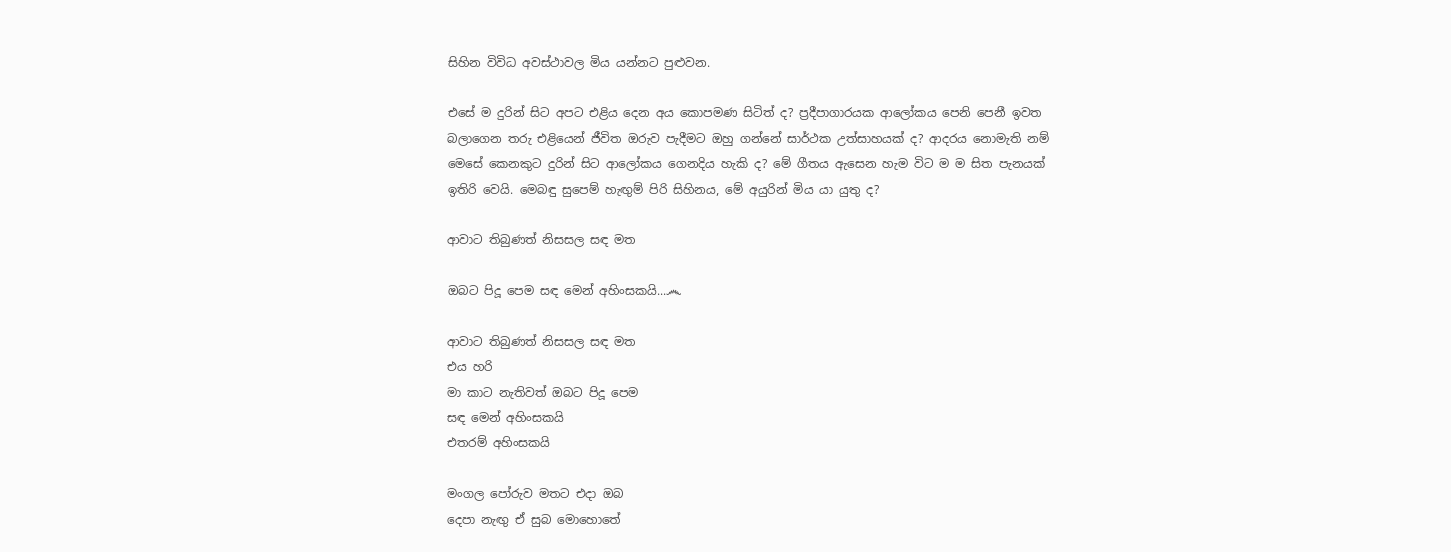සිහින විවිධ අවස්ථාවල මිය යන්නට පුළුවන.

එසේ ම දුරින් සිට අපට එළිය දෙන අය කොපමණ සිටිත් ද? ප්‍රදීපාගාරයක ආලෝකය පෙනි පෙනී ඉවත බලාගෙන තරු එළියෙන් ජීවිත ඔරුව පැදීමට ඔහු ගන්නේ සාර්ථක උත්සාහයක් ද? ආදරය නොමැති නම් මෙසේ කෙනකුට දුරින් සිට ආලෝකය ගෙනදිය හැකි ද? මේ ගීතය ඇසෙන හැම විට ම ම සිත පැනයක් ඉතිරි වෙයි. මෙබඳු සුපෙම් හැඟුම් පිරි සිහිනය, මේ අයුරින් මිය යා යුතු ද?

ආවාට තිබුණත් නිසසල සඳ මත

ඔබට පිදූ පෙම සඳ මෙන් අහිංසකයි...෴

ආවාට තිබුණත් නිසසල සඳ මත
එය හරි
මා කාට නැතිවත් ඔබට පිදූ පෙම
සඳ මෙන් අහිංසකයි
එතරම් අහිංසකයි

මංගල පෝරුව මතට එදා ඔබ
දෙපා නැඟු ඒ සුබ මොහොතේ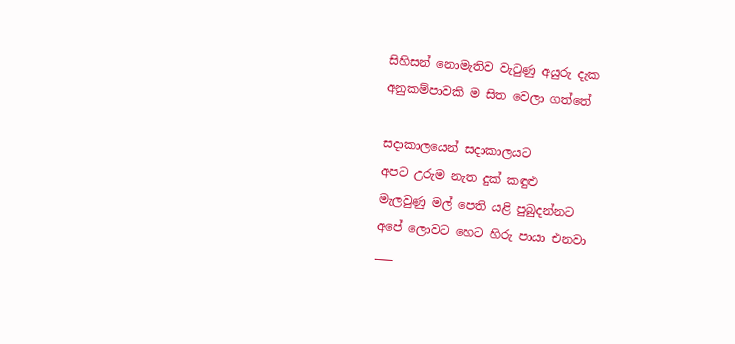සිහිසන් නොමැතිව වැටුණු අයුරු දැක
අනුකම්පාවකි ම සිත වෙලා ගත්තේ

සදාකාලයෙන් සදාකාලයට
අපට උරුම නැත දුක් කඳුළු
මැලවුණු මල් පෙති යළි පුබුදන්නට
අපේ ලොවට හෙට හිරු පායා එනවා
___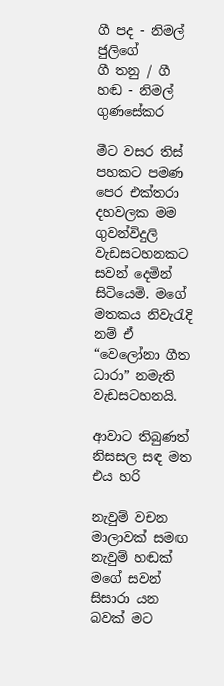ගී පද - නිමල් ජුලිගේ
ගී තනු / ගී හඬ - නිමල් ගුණසේකර

මීට වසර තිස් පහකට පමණ පෙර එක්තරා දහවලක මම ගුවන්විදුලි වැඩසටහනකට සවන් දෙමින් සිටියෙමි. මගේ මතකය නිවැරැදි නම් ඒ “වෙලෝනා ගීත ධාරා” නමැති වැඩසටහනයි.

ආවාට තිබුණත් නිසසල සඳ මත
එය හරි

නැවුම් වචන මාලාවක් සමඟ නැවුම් හඬක් මගේ සවන් සිසාරා යන බවක් මට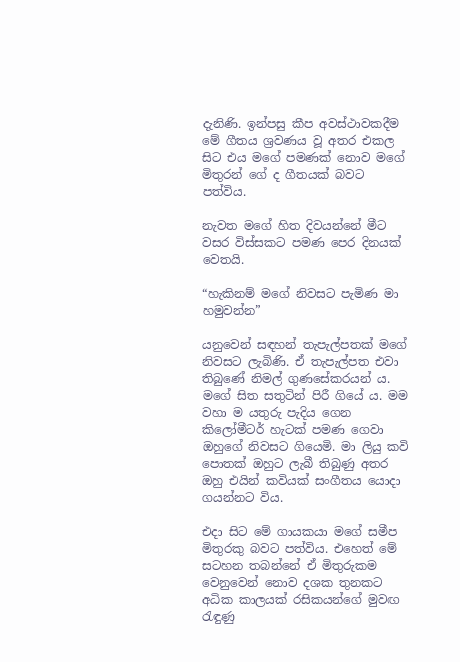දැනිණි. ඉන්පසු කීප අවස්ථාවකදීම මේ ගීතය ශ්‍රවණය වූ අතර එකල සිට එය මගේ පමණක් නොව මගේ මිතුරන් ගේ ද ගීතයක් බවට පත්විය.

නැවත මගේ හිත දිවයන්නේ මීට වසර විස්සකට පමණ පෙර දිනයක් වෙතයි.

“හැකිනම් මගේ නිවසට පැමිණ මා හමුවන්න”

යනුවෙන් සඳහන් තැපැල්පතක් මගේ නිවසට ලැබිණි. ඒ තැපැල්පත එවා තිබුණේ නිමල් ගුණසේකරයන් ය. මගේ සිත සතුටින් පිරී ගියේ ය. මම වහා ම යතුරු පැදිය ගෙන කිලෝමීටර් හැටක් පමණ ගෙවා ඔහුගේ නිවසට ගියෙමි. මා ලියු කවි පොතක් ඔහුට ලැබී තිබුණු අතර ඔහු එයින් කවියක් සංගීතය යොදා ගයන්නට විය.

එදා සිට මේ ගායකයා මගේ සමීප මිතුරකු බවට පත්විය. එහෙත් මේ සටහන තබන්නේ ඒ මිතුරුකම වෙනුවෙන් නොව දශක තුනකට අධික කාලයක් රසිකයන්ගේ මුවඟ රැඳුණු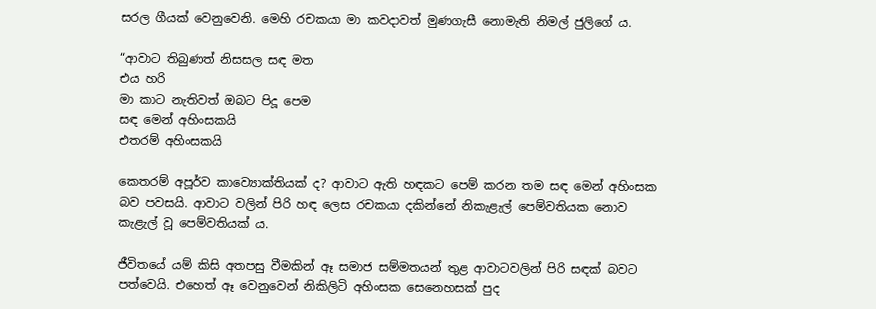සරල ගීයක් වෙනුවෙනි. මෙහි රචකයා මා කවදාවත් මුණගැසී නොමැති නිමල් ජුලිගේ ය.

“ආවාට තිබුණත් නිසසල සඳ මත
එය හරි
මා කාට නැතිවත් ඔබට පිදූ පෙම
සඳ මෙන් අහිංසකයි
එතරම් අහිංසකයි

කෙතරම් අපූර්ව කාව්‍යොක්තියක් ද? ආවාට ඇති හඳකට පෙම් කරන තම සඳ මෙන් අහිංසක බව පවසයි. ආවාට වලින් පිරි හඳ ලෙස රචකයා දකින්නේ නිකැළැල් පෙම්වතියක නොව කැළැල් වූ පෙම්වතියක් ය.

ජීවිතයේ යම් කිසි අතපසු වීමකින් ඈ සමාජ සම්මතයන් තුළ ආවාටවලින් පිරි සඳක් බවට පත්වෙයි. එහෙත් ඈ වෙනුවෙන් නිකිලිටි අහිංසක සෙනෙහසක් පුද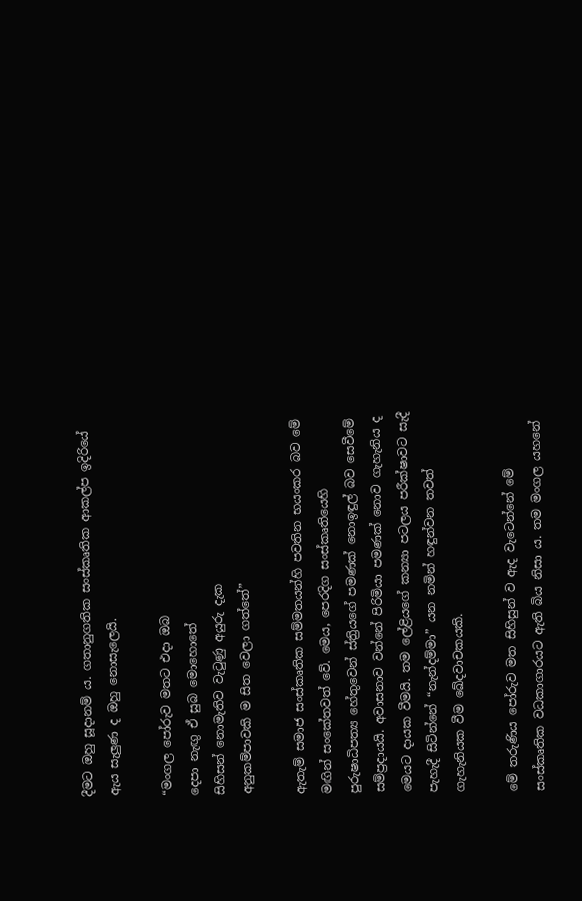දීමට ඔහු සූදානම් ය. ගතානුගතික සංස්කෘතික ආකල්ප ඉදිරියේ ඇය සැලුණ ද ඔහු නොසැලෙයි.

“මංගල පෝරුව මතට එදා ඔබ
දෙපා නැඟු ඒ සුබ මොහොතේ
සිහිසන් නොමැතිව වැටුණු අයුරු දැක
අනුකම්පාවකි ම සිත වෙලා ගත්තේ”

ඇතැම් සමාජ සංස්කෘතික සම්මතයන්හි පවතින භයංකර බව මේ මඟින් සංකේතවත් වේ. මෙය, පෙරදිග සංස්කෘතියෙහි පුරුෂාධිපත්‍ය හේතුවෙන් ස්ත්‍රියගේ පමණක් නොඉඳුල් බව සෙවීමේ සම්ප්‍රදායයි. අවාසනාව වන්නේ පිරිමියා පමණක් නොව ගැහැනිය ද මෙයට දායක වීමයි. තම ලේළියගේ කන්‍යා පටලය පරීක්ෂාවට සැදී පැහැදී සිටින්නේ “නැන්දම්මා” යන නමින් හඳුන්වන තවත් ගැහැනියක වීම ඛේදවාචකයකි.

මේ තරුණිය පෝරුව මත සිහිසුන් ව ඇද වැටෙන්නේ මේ සංස්කෘතික වධකාගාරයට ඇති බිය නිසා ය. තම මංගල යහනේ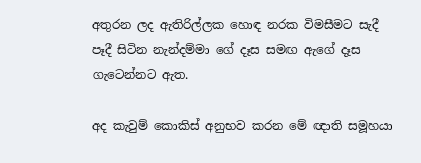අතුරන ලද ඇතිරිල්ලක හොඳ නරක විමසීමට සැදී පෑදී සිටින නැන්දම්මා ගේ දෑස සමඟ ඇගේ දෑස ගැටෙන්නට ඇත.

අද කැවුම් කොකිස් අනුභව කරන මේ ඥාති සමූහයා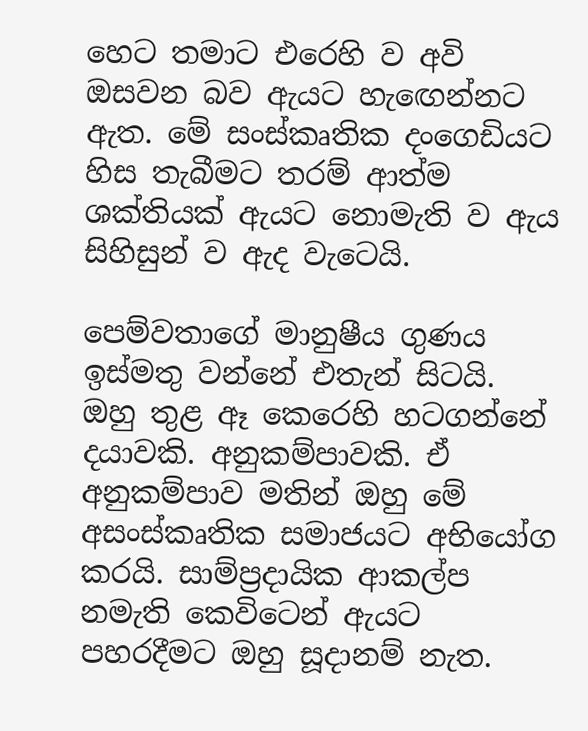හෙට තමාට එරෙහි ව අවි ඔසවන බව ඇයට හැඟෙන්නට ඇත. මේ සංස්කෘතික දංගෙඩියට හිස තැබීමට තරම් ආත්ම ශක්තියක් ඇයට නොමැති ව ඇය සිහිසුන් ව ඇද වැටෙයි.

පෙම්වතාගේ මානුෂීය ගුණය ඉස්මතු වන්නේ එතැන් සිටයි. ඔහු තුළ ඈ කෙරෙහි හටගන්නේ දයාවකි. අනුකම්පාවකි. ඒ අනුකම්පාව මතින් ඔහු මේ අසංස්කෘතික සමාජයට අභියෝග කරයි. සාම්ප්‍රදායික ආකල්ප නමැති කෙවිටෙන් ඇයට පහරදීමට ඔහු සූදානම් නැත.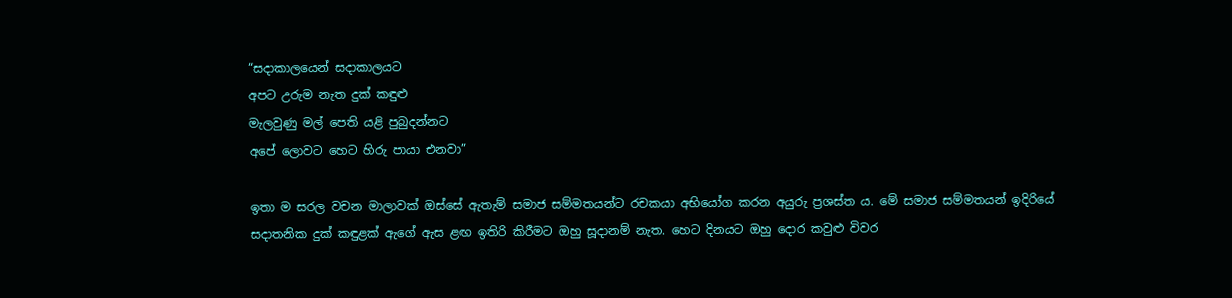“සදාකාලයෙන් සදාකාලයට
අපට උරුම නැත දුක් කඳුළු
මැලවුණු මල් පෙති යළි පුබුදන්නට
අපේ ලොවට හෙට හිරු පායා එනවා”

ඉතා ම සරල වචන මාලාවක් ඔස්සේ ඇතැම් සමාජ සම්මතයන්ට රචකයා අභියෝග කරන අයුරු ප්‍රශස්ත ය. මේ සමාජ සම්මතයන් ඉදිරියේ සදාතනික දුක් කඳුළක් ඇගේ ඇස ළඟ ඉතිරි කිරීමට ඔහු සූදානම් නැත. හෙට දිනයට ඔහු දොර කවුළු විවර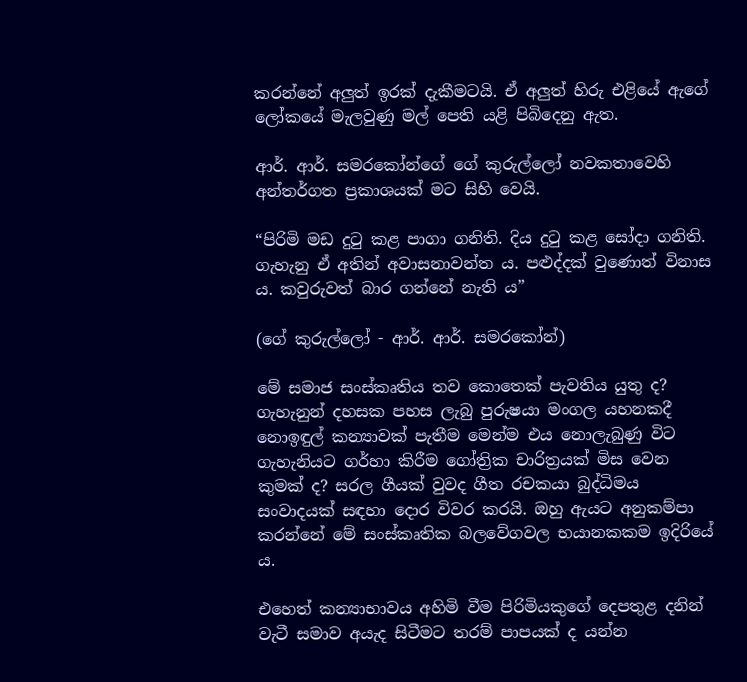කරන්නේ අලුත් ඉරක් දැකීමටයි. ඒ අලුත් හිරු එළියේ ඇගේ ලෝකයේ මැලවුණු මල් පෙති යළි පිබිදෙනු ඇත.

ආර්. ආර්. සමරකෝන්ගේ ගේ කුරුල්ලෝ නවකතාවෙහි අන්තර්ගත ප්‍රකාශයක් මට සිහි වෙයි.

“පිරිමි මඩ දුටු කළ පාගා ගනිති. දිය දුටු කළ සෝදා ගනිති. ගැහැනු ඒ අතින් අවාසනාවන්ත ය. පළුද්දක් වුණොත් විනාස ය. කවුරුවත් බාර ගන්නේ නැති ය”

(ගේ කුරුල්ලෝ - ආර්. ආර්. සමරකෝන්)

මේ සමාජ සංස්කෘතිය තව කොතෙක් පැවතිය යුතු ද? ගැහැනුන් දහසක පහස ලැබු පුරුෂයා මංගල යහනකදී නොඉඳුල් කන්‍යාවක් පැතීම මෙන්ම එය නොලැබුණු විට ගැහැනියට ගර්හා කිරීම ගෝත්‍රික චාරිත්‍රයක් මිස වෙන කුමක් ද? සරල ගීයක් වුවද ගීත රචකයා බුද්ධිමය සංවාදයක් සඳහා දොර විවර කරයි. ඔහු ඇයට අනුකම්පා කරන්නේ මේ සංස්කෘතික බලවේගවල භයානකකම ඉදිරියේ ය.

එහෙත් කන්‍යාභාවය අහිමි වීම පිරිමියකුගේ දෙපතුළ දනින් වැටී සමාව අයැද සිටීමට තරම් පාපයක් ද යන්න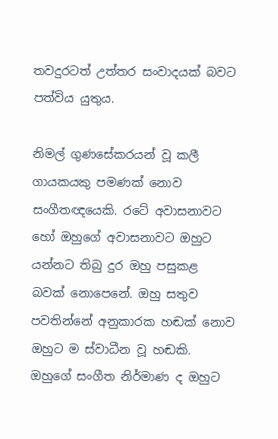තවදුරටත් උත්තර සංවාදයක් බවට පත්විය යුතුය.

නිමල් ගුණසේකරයන් වූ කලී ගායකයකු පමණක් නොව සංගීතඥයෙකි. රටේ අවාසනාවට හෝ ඔහුගේ අවාසනාවට ඔහුට යන්නට තිබු දුර ඔහු පසුකළ බවක් නොපෙනේ. ඔහු සතුව පවතින්නේ අනුකාරක හඬක් නොව ඔහුට ම ස්වාධීන වූ හඬකි. ඔහුගේ සංගීත නිර්මාණ ද ඔහුට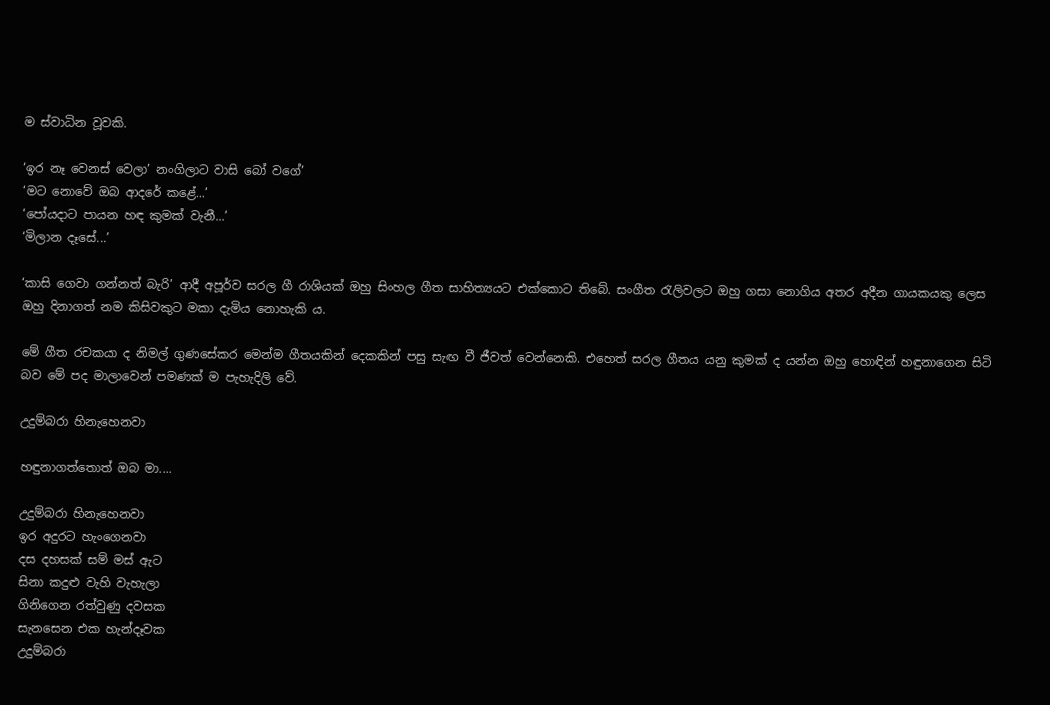ම ස්වාධින වූවකි.

‘ඉර නෑ වෙනස් වෙලා’ නංගිලාට වාසි බෝ වගේ’
‘මට නොවේ ඔබ ආදරේ කළේ...’
‘පෝයදාට පායන හඳ කුමක් වැනී...’
‘මිලාන දෑසේ...’

‘කාසි ගෙවා ගන්නත් බැරි’ ආදී අපූර්ව සරල ගී රාශියක් ඔහු සිංහල ගීත සාහිත්‍යයට එක්කොට තිබේ. සංගීත රැලිවලට ඔහු ගසා නොගිය අතර අදීන ගායකයකු ලෙස ඔහු දිනාගත් නම කිසිවකුට මකා දැමිය නොහැකි ය.

මේ ගීත රචකයා ද නිමල් ගුණසේකර මෙන්ම ගීතයකින් දෙකකින් පසු සැඟ වී ජීවත් වෙන්නෙකි. එහෙත් සරල ගීතය යනු කුමක් ද යන්න ඔහු හොඳින් හඳුනාගෙන සිටි බව මේ පද මාලාවෙන් පමණක් ම පැහැදිලි වේ.

උදුම්බරා හිනැහෙනවා

හඳුනාගත්තොත් ඔබ මා....

උදුම්බරා හිනැහෙනවා
ඉර අදුරට හැංගෙනවා
දස දහසක් සම් මස් ඇට
සිනා කදුළු වැහි වැහැලා
ගිනිගෙන රත්වුණු දවසක
සැනසෙන එක හැන්දෑවක
උදුම්බරා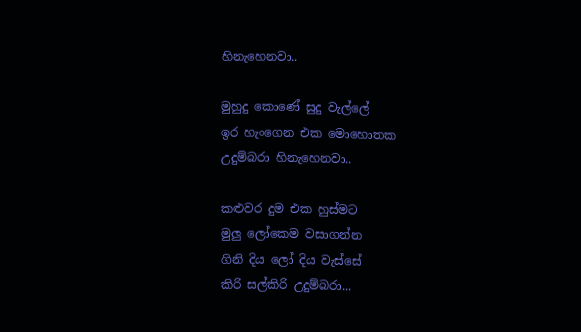හිනැහෙනවා..

මුහුදු කොණේ සුදු වැල්ලේ
ඉර හැංගෙන එක මොහොතක
උදුම්බරා හිනැහෙනවා..

කළුවර දුම එක හුස්මට
මුලු ලෝකෙම වසාගන්න
ගිනි දිය ලෝ දිය වැස්සේ
කිරි සල්කිරි උදුම්බරා...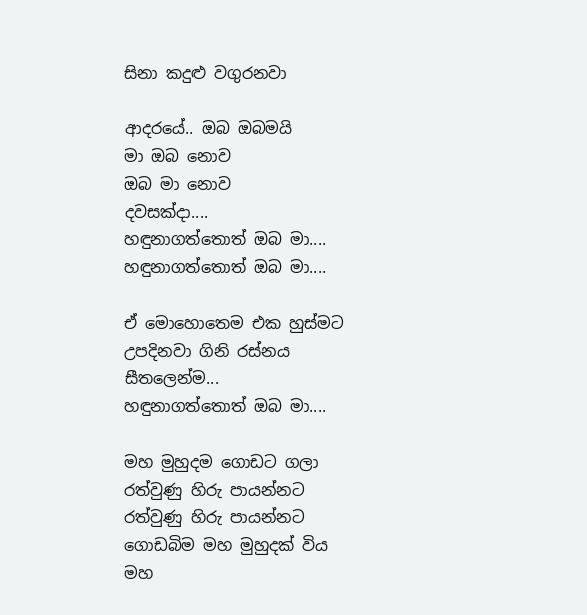සිනා කදුළු වගුරනවා

ආදරයේ.. ඔබ ඔබමයි
මා ඔබ නොව
ඔබ මා නොව
දවසක්දා....
හඳුනාගත්තොත් ඔබ මා....
හඳුනාගත්තොත් ඔබ මා....

ඒ මොහොතෙම එක හුස්මට
උපදිනවා ගිනි රස්නය
සීතලෙන්ම...
හඳුනාගත්තොත් ඔබ මා....

මහ මුහුදම ගොඩට ගලා
රත්වුණු හිරු පායන්නට
රත්වුණු හිරු පායන්නට
ගොඩබිම මහ මුහුදක් විය
මහ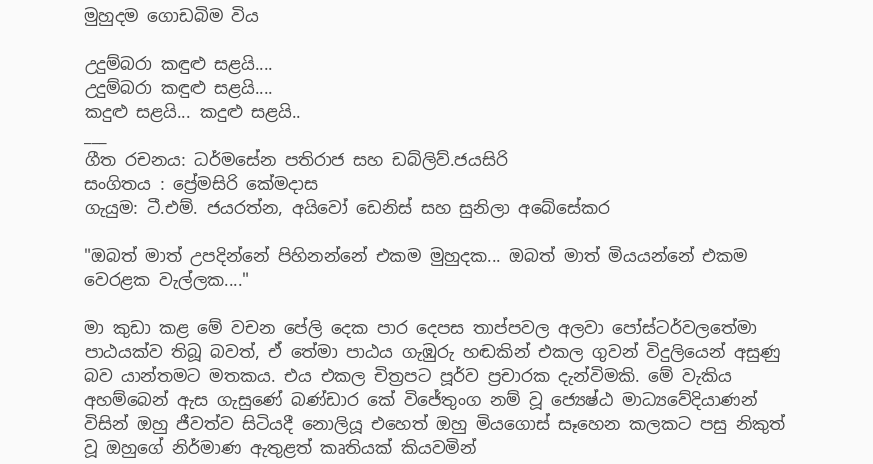මුහුදම ගොඩබිම විය

උදුම්බරා කඳුළු සළයි....
උදුම්බරා කඳුළු සළයි....
කදුළු සළයි... කදුළු සළයි..
___
ගීත රචනය: ධර්මසේන පතිරාජ සහ ඩබ්ලිව්.ජයසිරි
සංගිතය ‍: ප්‍රේමසිරි කේමදාස
ගැයුම: ටී.එම්. ජයරත්න, අයිවෝ ඩෙනිස් සහ සුනිලා අබේ‍සේකර

"ඔබත් මාත් උපදින්නේ පිහිනන්නේ එකම මුහුදක... ඔබත් මාත් මියයන්නේ එකම වෙරළක වැල්ලක...."

මා කුඩා කළ මේ වචන පේලි දෙක පාර දෙපස තාප්පවල අලවා පෝස්ටර්වලතේමා පාඨයක්ව තිබූ බවත්, ඒ තේමා පාඨය ගැඹුරු හඬකින් එකල ගුවන් විදුලියෙන් අසුණු බව යාන්තමට මතකය. එය එකල චිත්‍රපට පූර්ව ප්‍රචාරක දැන්විමකි. මේ වැකිය අහම්බෙන් ඇස ගැසුණේ බණ්ඩාර කේ විජේතුංග නම් වූ ජ්‍යෙෂ්ඨ මාධ්‍යවේදියාණන් විසින් ඔහු ජීවත්ව සිටියදී නොලියූ එහෙත් ඔහු මියගොස් සෑහෙන කලකට පසු නිකුත් වූ ඔහුගේ නිර්මාණ ඇතුළත් කෘතියක් කියවමින්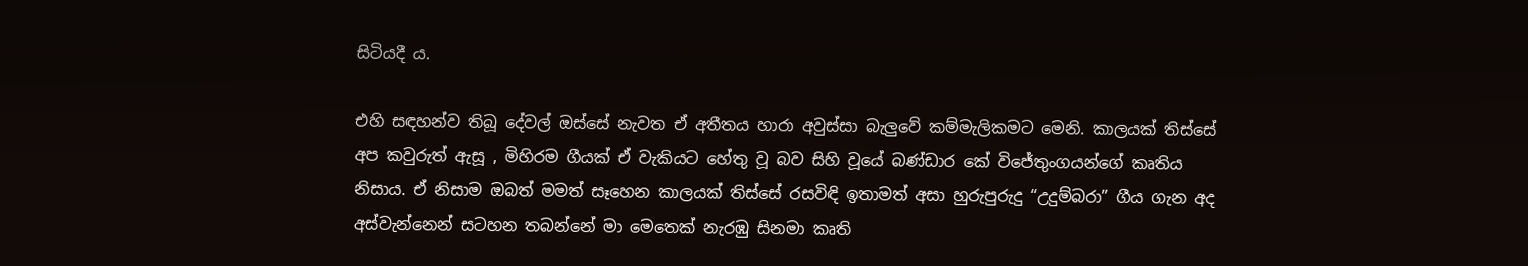සිටියදී ය.

එහි සඳහන්ව තිබූ දේවල් ඔස්සේ නැවත ඒ අතීතය හාරා අවුස්සා බැලුවේ කම්මැලිකමට මෙනි. කාලයක් තිස්සේ අප කවුරුත් ඇසූ , මිහිරම ගීයක් ඒ වැකියට හේතු වූ බව සිහි වූයේ බණ්ඩාර කේ විජේතුංගයන්ගේ කෘතිය නිසාය. ඒ නිසාම ඔබත් මමත් සෑහෙන කාලයක් තිස්සේ රසවිඳි ඉතාමත් අසා හුරුපුරුදු “උදුම්බරා” ගීය ගැන අද අස්වැන්නෙන් සටහන තබන්නේ මා මෙතෙක් නැරඹු සිනමා කෘති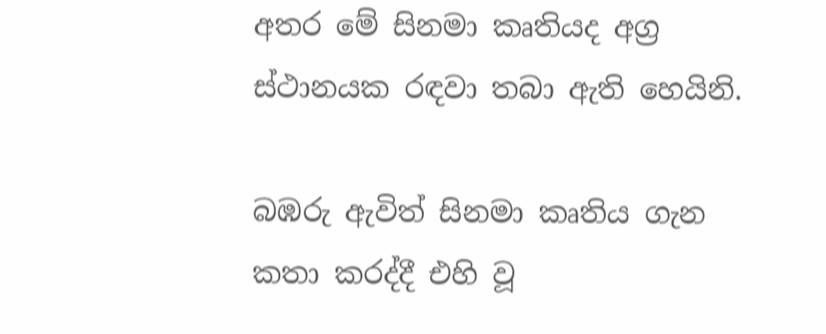අතර මේ සිනමා කෘතියද අග්‍ර ස්ථානයක රඳවා තබා ඇති හෙයිනි.

බඹරු ඇවිත් සිනමා කෘතිය ගැන කතා කරද්දී එහි වූ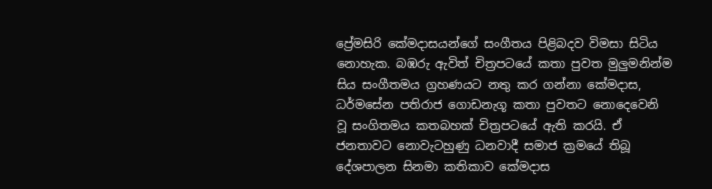ප්‍රේමසිරි කේමදාසයන්ගේ සංගීතය පිළිබදව විමසා සිටිය නොහැක. බඹරු ඇවිත් චිත්‍රපටයේ කතා පුවත මුලුමනින්ම සිය සංගීතමය ග්‍රහණයට නතු කර ගන්නා කේමදාස, ධර්මසේන පතිරාජ ගොඩනැගූ කතා පුවතට නොදෙවෙනි වූ සංගිතමය කතබහක් චිත්‍රපටයේ ඇති කරයි. ඒ ජනතාවට නොවැටහුණු ධනවාදී සමාජ ක්‍රමයේ තිබූ දේශපාලන සිනමා කතිකාව කේමදාස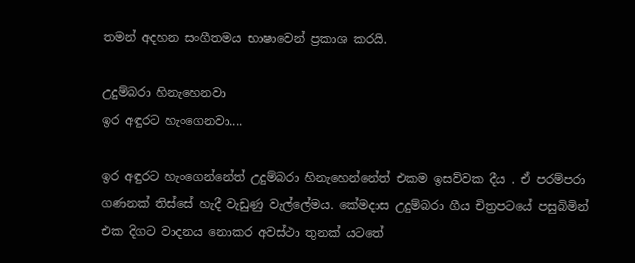තමන් අදහන සංගීතමය භාෂාවෙන් ප්‍රකාශ කරයි.

උදුම්බරා හිනැහෙනවා
ඉර අඳුරට හැංගෙනවා....

ඉර අඳුරට හැංගෙන්නේත් උදුම්බරා හිනැහෙන්නේත් එකම ඉසව්වක දීය . ඒ පරම්පරා ගණනක් තිස්සේ හැදී වැඩුණු වැල්ලේමය. කේමදාස උදුම්බරා ගීය චිත්‍රපටයේ පසුබිමින් එක දිගට වාදනය නොකර අවස්ථා තුනක් යටතේ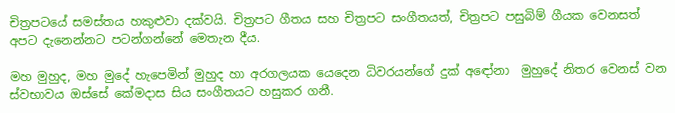චිත්‍රපටයේ සමස්තය හකුළුවා දක්වයි. චිත්‍රපට ගීතය සහ චිත්‍රපට සංගීතයත්, චිත්‍රපට පසුබිම් ගීයක වෙනසත් අපට දැනෙන්නට පටන්ගන්නේ මෙතැන දීය.

මහ මුහුද, මහ මුදේ හැපෙමින් මුහුද හා අරගලයක යෙදෙන ධිවරයන්ගේ දුක් අ‍ඳෝනා ‍ මුහුදේ නිතර වෙනස් වන ස්වභාවය ඔස්සේ කේමදාස සිය සංගීතයට හසුකර ගනී.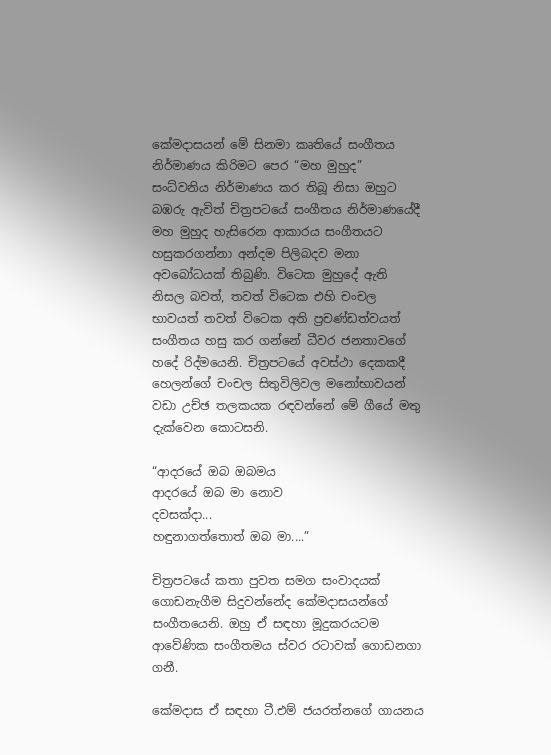කේමදාසයන් මේ සිනමා කෘතියේ සංගීතය නිර්මාණය කිරිමට පෙර “මහ මුහුද” සංධ්වනිය නිර්මාණය කර තිබූ නිසා ඔහුට බඹරු ඇවිත් චිත්‍රපටයේ සංගීතය නිර්මාණයේදී මහ මුහුද හැසිරෙන ආකාරය සංගීතයට හසුකරගන්නා අන්දම පිලිබදව මනා අවබෝධයක් තිබුණි. විටෙක මුහුදේ ඇති නිසල බවත්, තවත් විටෙක එහි චංචල භාවයත් තවත් විටෙක අති ප්‍රචණ්ඩත්වයත් සංගීතය හසු කර ගන්නේ ධීවර ජනතාවගේ හදේ රිද්මයෙනි. චිත්‍රපටයේ අවස්ථා දෙකකදී හෙලන්ගේ චංචල සිතුවිලිවල මනෝභාවයන් වඩා උච්ඡ තලකයක රඳවන්නේ මේ ගීයේ මතු දැක්වෙන කොටසනි.

“ආදරයේ ඔබ ඔබමය
ආදරයේ ඔබ මා නොව
දවසක්දා...
හඳුනාගත්තොත් ඔබ මා....”

චිත්‍රපටයේ කතා පුවත සමග සංවාදයක් ගොඩනැගීම සිදුවන්නේද කේමදාසයන්ගේ සංගීතයෙනි. ඔහු ඒ සඳහා මූදුකරයටම ආවේණික සංගීතමය ස්වර රටාවක් ගොඩනගා ගනී.

කේමදාස ඒ සඳහා ටී.එම් ජයරත්නගේ ගායනය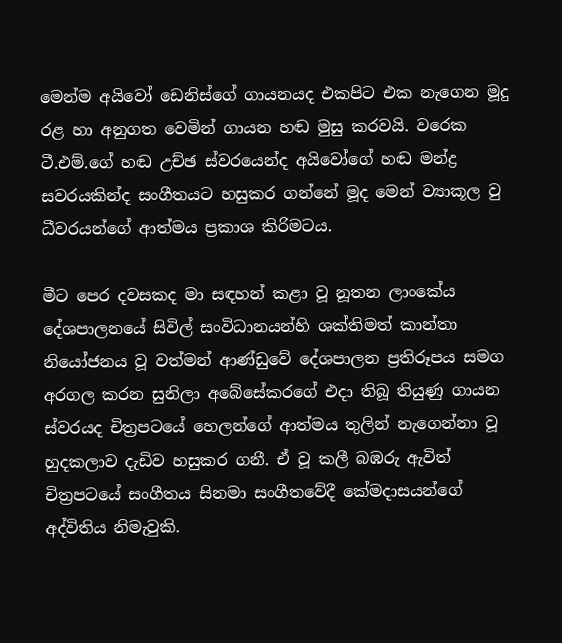මෙන්ම අයිවෝ ඩෙනිස්ගේ ගායනයද එකපිට එක නැගෙන මූදු රළ හා අනුගත වෙමින් ගායන හඬ මුසු කරවයි. වරෙක ටී.එම්.ගේ හඬ උච්ඡ ස්වරයෙන්ද අයිවෝගේ හඬ මන්ද්‍ර සවරයකින්ද සංගීතයට හසුකර ගන්නේ මූද මෙන් ව්‍යාකූල වු ධීවරයන්ගේ ආත්මය ප්‍රකාශ කිරිමටය.

මීට පෙර දවසකද මා සඳහන් කළා වූ නූතන ලාංකේය දේශපාලනයේ සිවිල් සංවිධානයන්හි ශක්තිමත් කාන්තා නියෝජනය වූ වත්මන් ආණ්ඩුවේ දේශපාලන ප්‍රතිරූපය සමග අරගල කරන සුනිලා අබේසේකරගේ එදා තිබූ තියුණු ගායන ස්වරයද චිත්‍රපටයේ හෙලන්ගේ ආත්මය තුලින් නැගෙන්නා වූ හුදකලාව දැඩිව හසුකර ගනී. ඒ වූ කලී බඹරු ඇවිත් චිත්‍රපටයේ සංගීතය සිනමා සංගීතවේදී කේමදාසයන්ගේ අද්විතිය නිමැවුකි.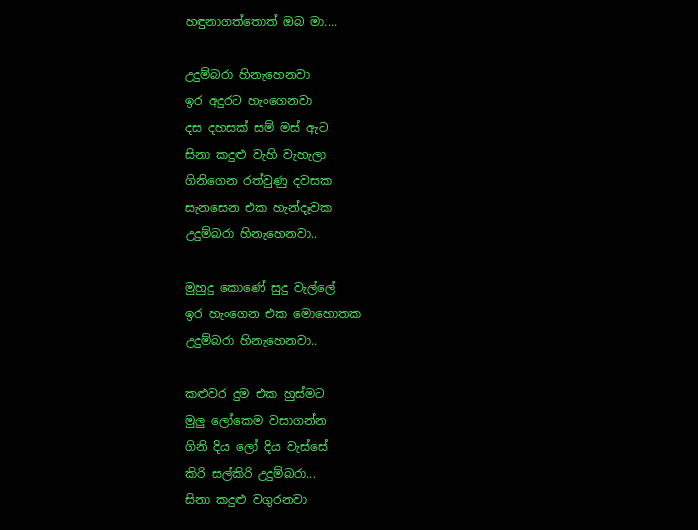හඳුනාගත්තොත් ඔබ මා....

උදුම්බරා හිනැහෙනවා
ඉර අදුරට හැංගෙනවා
දස දහසක් සම් මස් ඇට
සිනා කදුළු වැහි වැහැලා
ගිනිගෙන රත්වුණු දවසක
සැනසෙන එක හැන්දෑවක
උදුම්බරා හිනැහෙනවා..

මුහුදු කොණේ සුදු වැල්ලේ
ඉර හැංගෙන එක මොහොතක
උදුම්බරා හිනැහෙනවා..

කළුවර දුම එක හුස්මට
මුලු ලෝකෙම වසාගන්න
ගිනි දිය ලෝ දිය වැස්සේ
කිරි සල්කිරි උදුම්බරා...
සිනා කදුළු වගුරනවා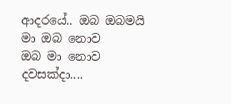ආදරයේ.. ඔබ ඔබමයි
මා ඔබ නොව
ඔබ මා නොව
දවසක්දා....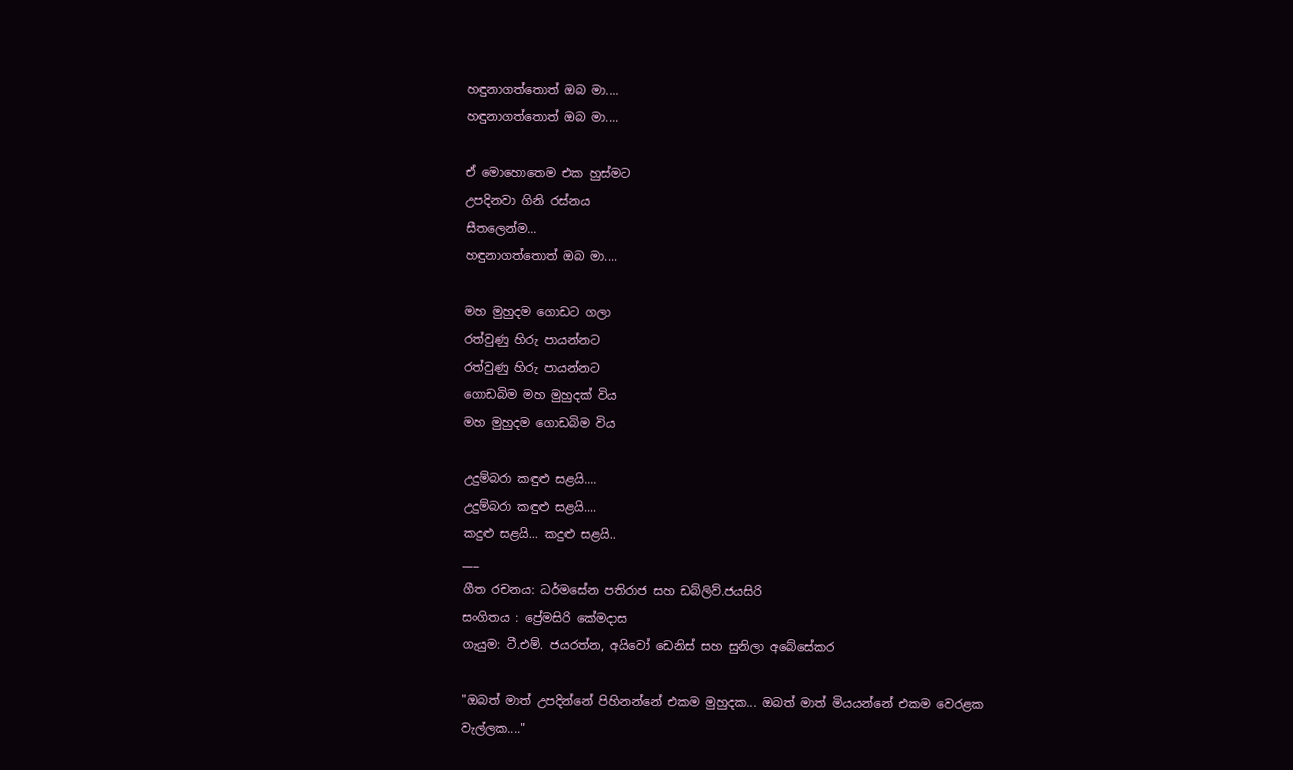හඳුනාගත්තොත් ඔබ මා....
හඳුනාගත්තොත් ඔබ මා....

ඒ මොහොතෙම එක හුස්මට
උපදිනවා ගිනි රස්නය
සීතලෙන්ම...
හඳුනාගත්තොත් ඔබ මා....

මහ මුහුදම ගොඩට ගලා
රත්වුණු හිරු පායන්නට
රත්වුණු හිරු පායන්නට
ගොඩබිම මහ මුහුදක් විය
මහ මුහුදම ගොඩබිම විය

උදුම්බරා කඳුළු සළයි....
උදුම්බරා කඳුළු සළයි....
කදුළු සළයි... කදුළු සළයි..
___
ගීත රචනය: ධර්මසේන පතිරාජ සහ ඩබ්ලිව්.ජයසිරි
සංගිතය ‍: ප්‍රේමසිරි කේමදාස
ගැයුම: ටී.එම්. ජයරත්න, අයිවෝ ඩෙනිස් සහ සුනිලා අබේ‍සේකර

"ඔබත් මාත් උපදින්නේ පිහිනන්නේ එකම මුහුදක... ඔබත් මාත් මියයන්නේ එකම වෙරළක වැල්ලක...."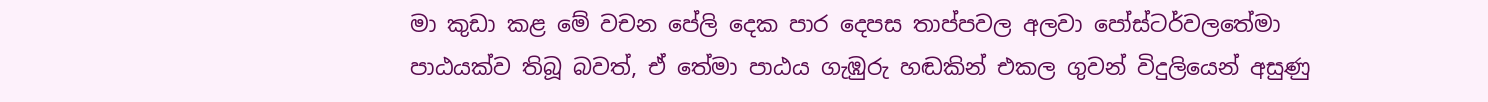මා කුඩා කළ මේ වචන පේලි දෙක පාර දෙපස තාප්පවල අලවා පෝස්ටර්වලතේමා පාඨයක්ව තිබූ බවත්, ඒ තේමා පාඨය ගැඹුරු හඬකින් එකල ගුවන් විදුලියෙන් අසුණු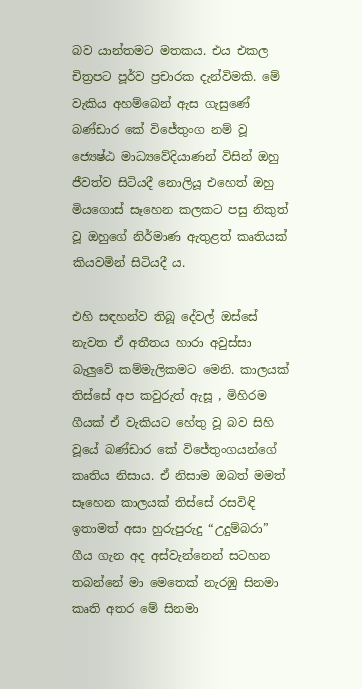බව යාන්තමට මතකය. එය එකල චිත්‍රපට පූර්ව ප්‍රචාරක දැන්විමකි. මේ වැකිය අහම්බෙන් ඇස ගැසුණේ බණ්ඩාර කේ විජේතුංග නම් වූ ජ්‍යෙෂ්ඨ මාධ්‍යවේදියාණන් විසින් ඔහු ජීවත්ව සිටියදී නොලියූ එහෙත් ඔහු මියගොස් සෑහෙන කලකට පසු නිකුත් වූ ඔහුගේ නිර්මාණ ඇතුළත් කෘතියක් කියවමින් සිටියදී ය.

එහි සඳහන්ව තිබූ දේවල් ඔස්සේ නැවත ඒ අතීතය හාරා අවුස්සා බැලුවේ කම්මැලිකමට මෙනි. කාලයක් තිස්සේ අප කවුරුත් ඇසූ , මිහිරම ගීයක් ඒ වැකියට හේතු වූ බව සිහි වූයේ බණ්ඩාර කේ විජේතුංගයන්ගේ කෘතිය නිසාය. ඒ නිසාම ඔබත් මමත් සෑහෙන කාලයක් තිස්සේ රසවිඳි ඉතාමත් අසා හුරුපුරුදු “උදුම්බරා” ගීය ගැන අද අස්වැන්නෙන් සටහන තබන්නේ මා මෙතෙක් නැරඹු සිනමා කෘති අතර මේ සිනමා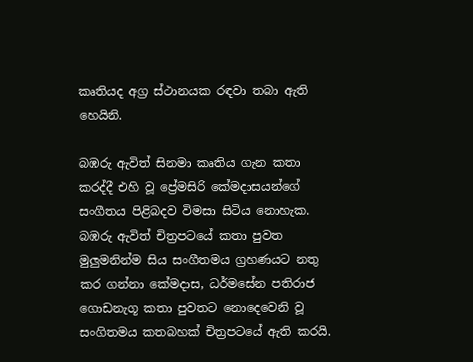කෘතියද අග්‍ර ස්ථානයක රඳවා තබා ඇති හෙයිනි.

බඹරු ඇවිත් සිනමා කෘතිය ගැන කතා කරද්දී එහි වූ ප්‍රේමසිරි කේමදාසයන්ගේ සංගීතය පිළිබදව විමසා සිටිය නොහැක. බඹරු ඇවිත් චිත්‍රපටයේ කතා පුවත මුලුමනින්ම සිය සංගීතමය ග්‍රහණයට නතු කර ගන්නා කේමදාස, ධර්මසේන පතිරාජ ගොඩනැගූ කතා පුවතට නොදෙවෙනි වූ සංගිතමය කතබහක් චිත්‍රපටයේ ඇති කරයි.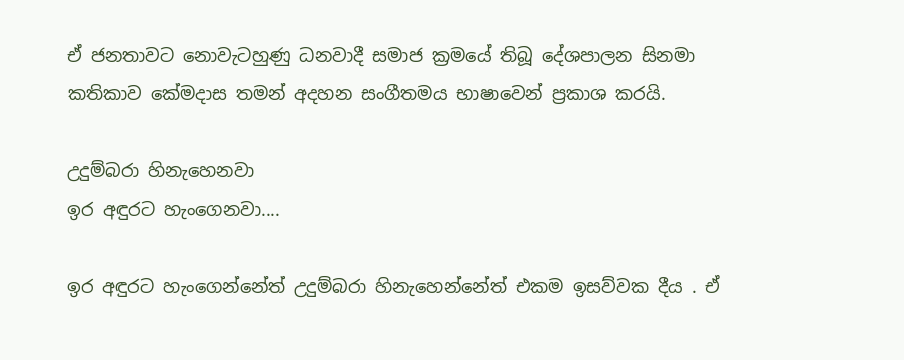ඒ ජනතාවට නොවැටහුණු ධනවාදී සමාජ ක්‍රමයේ තිබූ දේශපාලන සිනමා කතිකාව කේමදාස තමන් අදහන සංගීතමය භාෂාවෙන් ප්‍රකාශ කරයි.

උදුම්බරා හිනැහෙනවා
ඉර අඳුරට හැංගෙනවා....

ඉර අඳුරට හැංගෙන්නේත් උදුම්බරා හිනැහෙන්නේත් එකම ඉසව්වක දීය . ඒ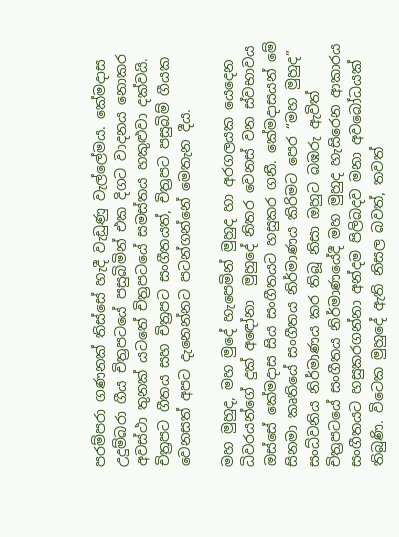පරම්පරා ගණනක් තිස්සේ හැදී වැඩුණු වැල්ලේමය. කේමදාස උදුම්බරා ගීය චිත්‍රපටයේ පසුබිමින් එක දිගට වාදනය නොකර අවස්ථා තුනක් යටතේ චිත්‍රපටයේ සමස්තය හකුළුවා දක්වයි. චිත්‍රපට ගීතය සහ චිත්‍රපට සංගීතයත්, චිත්‍රපට පසුබිම් ගීයක වෙනසත් අපට දැනෙන්නට පටන්ගන්නේ මෙතැන දීය.

මහ මුහුද, මහ මුදේ හැපෙමින් මුහුද හා අරගලයක යෙදෙන ධිවරයන්ගේ දුක් අ‍ඳෝනා ‍ මුහුදේ නිතර වෙනස් වන ස්වභාවය ඔස්සේ කේමදාස සිය සංගීතයට හසුකර ගනී. කේමදාසයන් මේ සිනමා කෘතියේ සංගීතය නිර්මාණය කිරිමට පෙර “මහ මුහුද” සංධ්වනිය නිර්මාණය කර තිබූ නිසා ඔහුට බඹරු ඇවිත් චිත්‍රපටයේ සංගීතය නිර්මාණයේදී මහ මුහුද හැසිරෙන ආකාරය සංගීතයට හසුකරගන්නා අන්දම පිලිබදව මනා අවබෝධයක් තිබුණි. විටෙක මුහුදේ ඇති නිසල බවත්, තවත්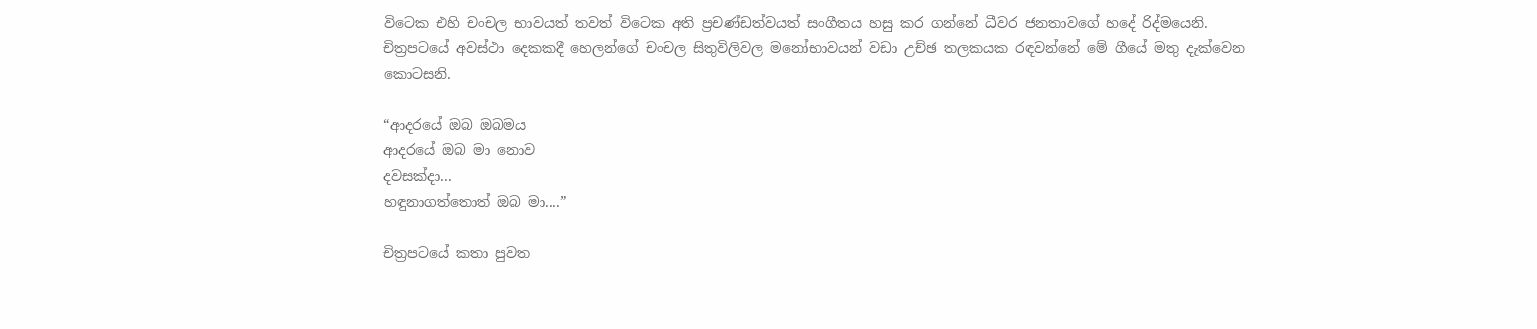විටෙක එහි චංචල භාවයත් තවත් විටෙක අති ප්‍රචණ්ඩත්වයත් සංගීතය හසු කර ගන්නේ ධීවර ජනතාවගේ හදේ රිද්මයෙනි. චිත්‍රපටයේ අවස්ථා දෙකකදී හෙලන්ගේ චංචල සිතුවිලිවල මනෝභාවයන් වඩා උච්ඡ තලකයක රඳවන්නේ මේ ගීයේ මතු දැක්වෙන කොටසනි.

“ආදරයේ ඔබ ඔබමය
ආදරයේ ඔබ මා නොව
දවසක්දා...
හඳුනාගත්තොත් ඔබ මා....”

චිත්‍රපටයේ කතා පුවත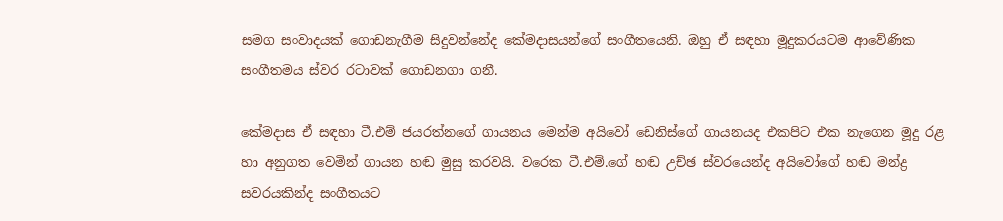සමග සංවාදයක් ගොඩනැගීම සිදුවන්නේද කේමදාසයන්ගේ සංගීතයෙනි. ඔහු ඒ සඳහා මූදුකරයටම ආවේණික සංගීතමය ස්වර රටාවක් ගොඩනගා ගනී.

කේමදාස ඒ සඳහා ටී.එම් ජයරත්නගේ ගායනය මෙන්ම අයිවෝ ඩෙනිස්ගේ ගායනයද එකපිට එක නැගෙන මූදු රළ හා අනුගත වෙමින් ගායන හඬ මුසු කරවයි. වරෙක ටී.එම්.ගේ හඬ උච්ඡ ස්වරයෙන්ද අයිවෝගේ හඬ මන්ද්‍ර සවරයකින්ද සංගීතයට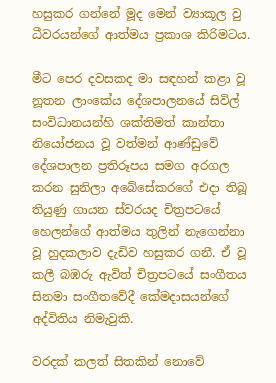හසුකර ගන්නේ මූද මෙන් ව්‍යාකූල වු ධීවරයන්ගේ ආත්මය ප්‍රකාශ කිරිමටය.

මීට පෙර දවසකද මා සඳහන් කළා වූ නූතන ලාංකේය දේශපාලනයේ සිවිල් සංවිධානයන්හි ශක්තිමත් කාන්තා නියෝජනය වූ වත්මන් ආණ්ඩුවේ දේශපාලන ප්‍රතිරූපය සමග අරගල කරන සුනිලා අබේසේකරගේ එදා තිබූ තියුණු ගායන ස්වරයද චිත්‍රපටයේ හෙලන්ගේ ආත්මය තුලින් නැගෙන්නා වූ හුදකලාව දැඩිව හසුකර ගනී. ඒ වූ කලී බඹරු ඇවිත් චිත්‍රපටයේ සංගීතය සිනමා සංගීතවේදී කේමදාසයන්ගේ අද්විතිය නිමැවුකි.

වරදක් කලත් සිතකින් නොවේ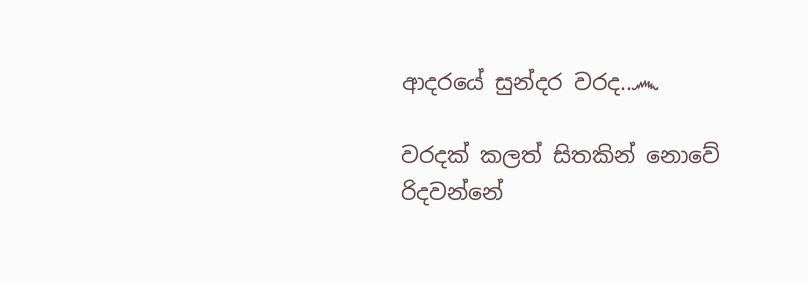ආදරයේ සුන්දර වරද..෴

වරදක් කලත් සිතකින් නොවේ
රිදවන්නේ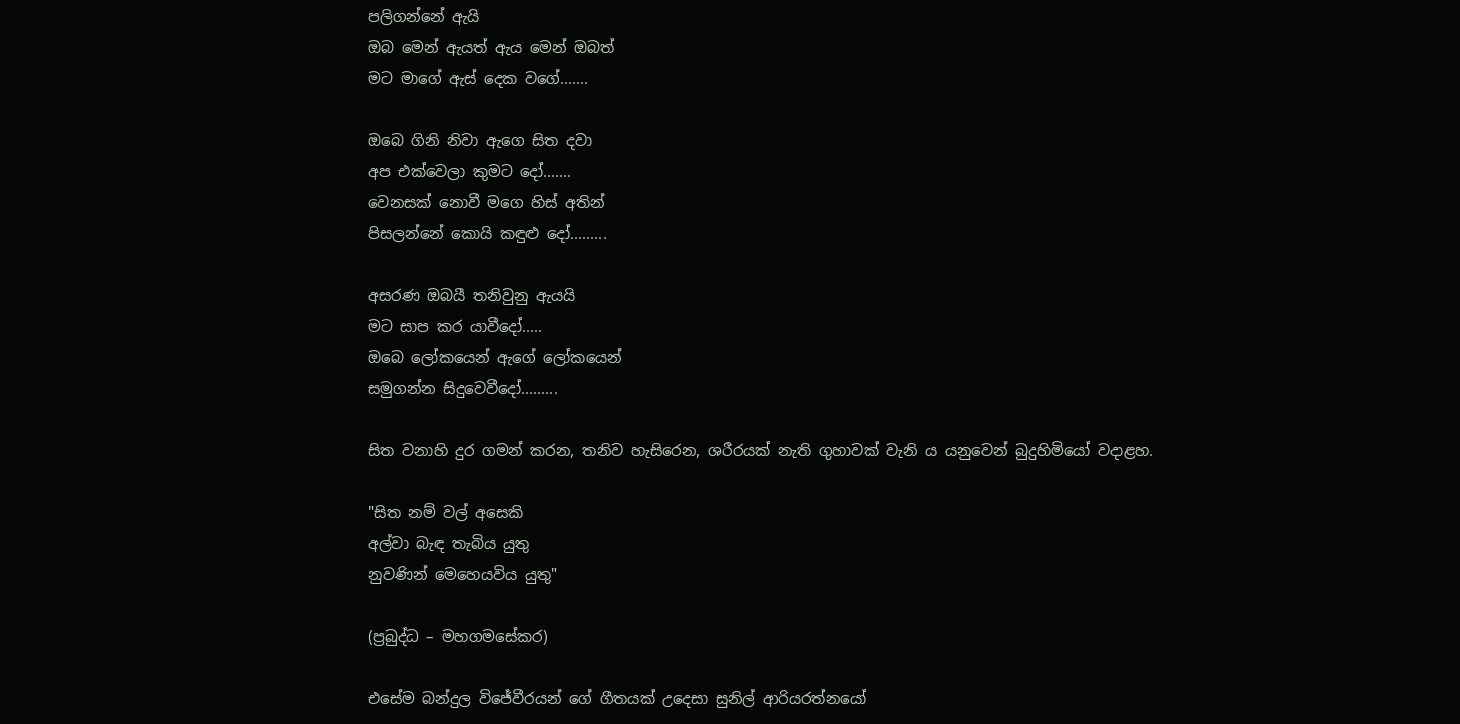පලිගන්නේ ඇයි
ඔබ මෙන් ඇයත් ඇය මෙන් ඔබත්
මට මාගේ ඇස් දෙක වගේ.......

ඔබෙ ගිනි නිවා ඇගෙ සිත දවා
අප එක්වෙලා කුමට දෝ.......
වෙනසක් නොවී මගෙ හිස් අතින්
පිසලන්නේ කොයි කඳුළු දෝ.........

අසරණ ඔබයී තනිවුනු ඇයයි
මට සාප කර යාවීදෝ.....
ඔබෙ ලෝකයෙන් ඇගේ ලෝකයෙන්
සමුගන්න සිදුවෙවීදෝ.........

සිත වනාහි දුර ගමන් කරන, තනිව හැසිරෙන, ශරීරයක් නැති ගුහාවක් වැනි ය යනුවෙන් බුදුහිමියෝ වදාළහ.

"සිත නම් වල් අසෙකි
අල්වා බැඳ තැබිය යුතු
නුවණින් මෙහෙයවිය යුතු"

(ප්‍රබුද්ධ – මහගමසේකර)

එසේම බන්දුල විජේවීරයන් ගේ ගීතයක් උදෙසා සුනිල් ආරියරත්නයෝ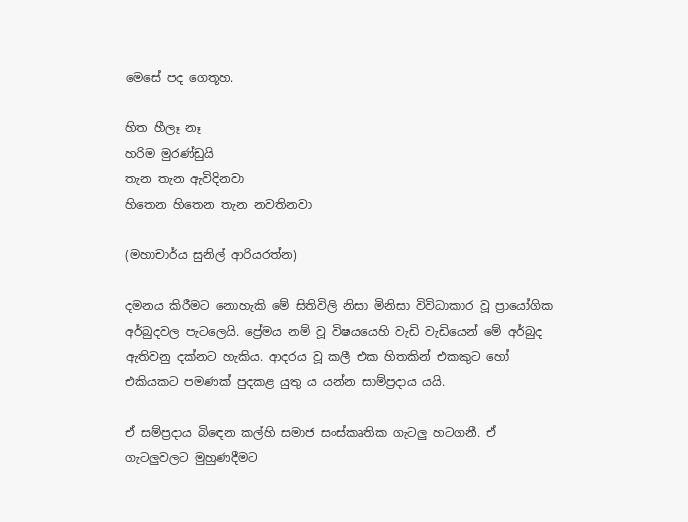මෙසේ පද ගෙතූහ.

හිත හීලෑ නෑ
හරිම මුරණ්ඩුයි
තැන තැන ඇවිදිනවා
හිතෙන හිතෙන තැන නවතිනවා

(මහාචාර්ය සුනිල් ආරියරත්න)

දමනය කිරීමට නොහැකි මේ සිතිවිලි නිසා මිනිසා විවිධාකාර වූ ප්‍රායෝගික අර්බුදවල පැටලෙයි. ප්‍රේමය නම් වූ විෂයයෙහි වැඩි වැඩියෙන් මේ අර්බුද ඇතිවනු දක්නට හැකිය. ආදරය වූ කලී එක හිතකින් එකකුට හෝ එකියකට පමණක් පුදකළ යුතු ය යන්න සාම්ප්‍රදාය යයි.

ඒ සම්ප්‍රදාය බිඳෙන කල්හි සමාජ සංස්කෘතික ගැටලු හටගනී. ඒ ගැටලුවලට මුහුණදීමට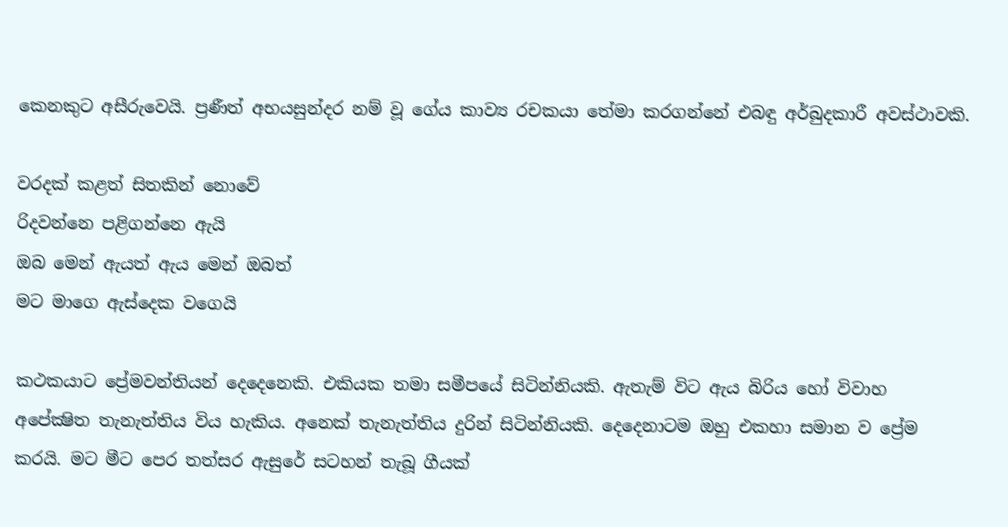කෙනකුට අසීරුවෙයි. ප්‍රණීත් අභයසුන්දර නම් වූ ගේය කාව්‍ය රචකයා තේමා කරගන්නේ එබඳු අර්බුදකාරී අවස්ථාවකි.

වරදක් කළත් සිතකින් නොවේ
රිදවන්නෙ පළිගන්නෙ ඇයි
ඔබ මෙන් ඇයත් ඇය මෙන් ඔබත්
මට මාගෙ ඇස්දෙක වගෙයි

කථකයාට ප්‍රේමවන්තියන් දෙදෙනෙකි. එකියක තමා සමීපයේ සිටින්නියකි. ඇතැම් විට ඇය බිරිය හෝ විවාහ අපේක්‍ෂිත තැනැත්තිය විය හැකිය. අනෙක් තැනැත්තිය දුරින් සිටින්නියකි. දෙදෙනාටම ඔහු එකහා සමාන ව ප්‍රේම කරයි. මට මීට පෙර තත්සර ඇසුරේ සටහන් තැබූ ගීයක්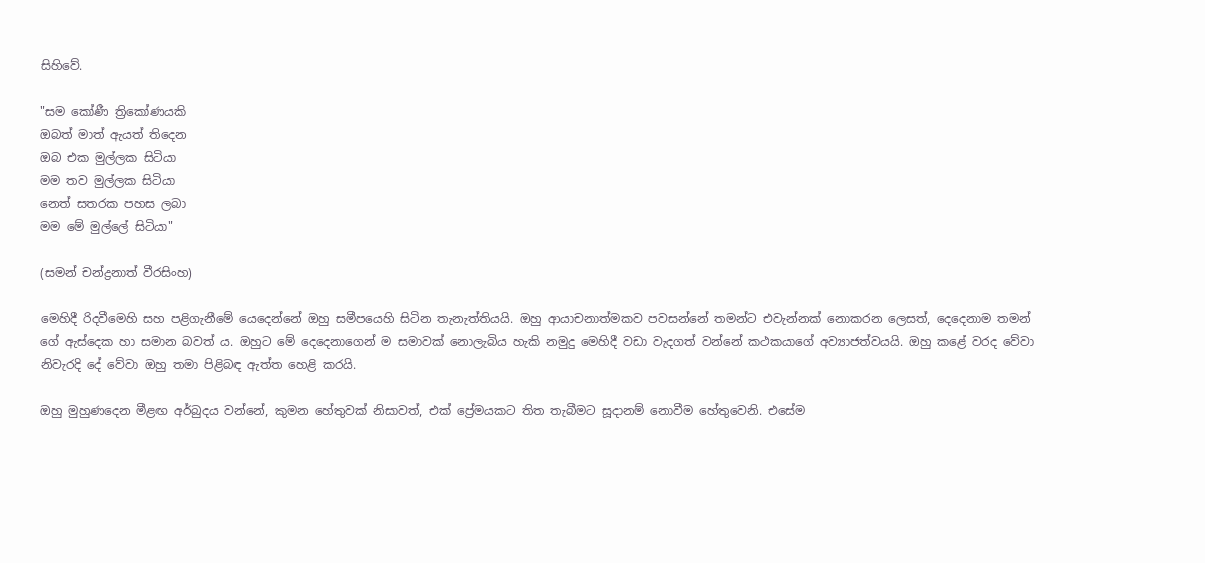සිහිවේ.

"සම කෝණී ත්‍රිකෝණයකි
ඔබත් මාත් ඇයත් තිදෙන
ඔබ එක මුල්ලක සිටියා
මම තව මුල්ලක සිටියා
නෙත් සතරක පහස ලබා
මම මේ මුල්ලේ සිටියා"

(සමන් චන්ද්‍රනාත් වීරසිංහ)

මෙහිදී රිදවීමෙහි සහ පළිගැනීමේ යෙදෙන්නේ ඔහු සමීපයෙහි සිටින තැනැත්තියයි. ඔහු ආයාචනාත්මකව පවසන්නේ තමන්ට එවැන්නක් නොකරන ලෙසත්, දෙදෙනාම තමන් ගේ ඇස්දෙක හා සමාන බවත් ය. ඔහුට මේ දෙදෙනාගෙන් ම සමාවක් නොලැබිය හැකි නමුදු මෙහිදී වඩා වැදගත් වන්නේ කථකයාගේ අව්‍යාජත්වයයි. ඔහු කළේ වරද වේවා නිවැරදි දේ වේවා ඔහු තමා පිළිබඳ ඇත්ත හෙළි කරයි.

ඔහු මුහුණදෙන මීළඟ අර්බුදය වන්නේ, කුමන හේතුවක් නිසාවත්, එක් ප්‍රේමයකට තිත තැබීමට සූදානම් නොවීම හේතුවෙනි. එසේම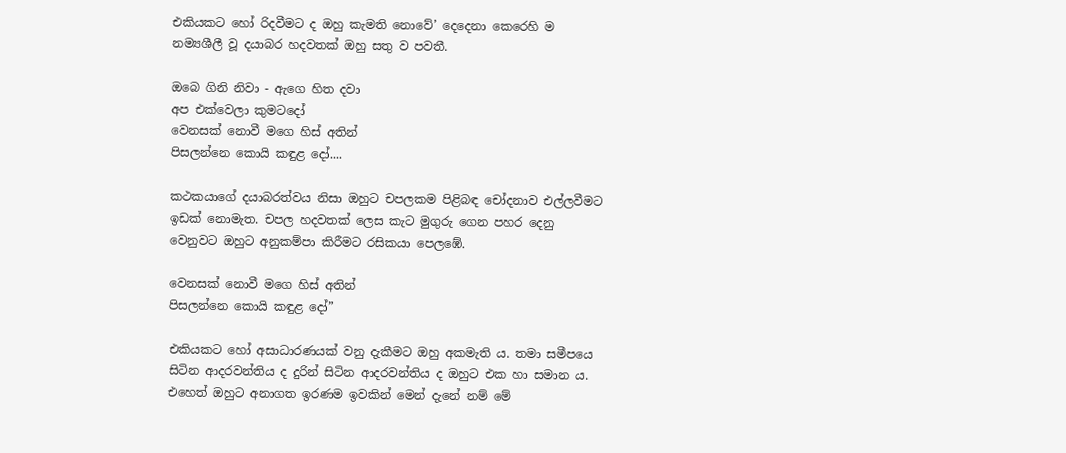එකියකට හෝ රිදවීමට ද ඔහු කැමති නොවේ’ දෙදෙනා කෙරෙහි ම නම්‍යශීලී වූ දයාබර හදවතක් ඔහු සතු ව පවතී.

ඔබෙ ගිනි නිවා - ඇගෙ හිත දවා
අප එක්වෙලා කුමටදෝ
වෙනසක් නොවී මගෙ හිස් අතින්
පිසලන්නෙ කොයි කඳුළ දෝ....

කථකයාගේ දයාබරත්වය නිසා ඔහුට චපලකම පිළිබඳ චෝදනාව එල්ලවීමට ඉඩක් නොමැත. චපල හදවතක් ලෙස කැට මුගුරු ගෙන පහර දෙනු වෙනුවට ඔහුට අනුකම්පා කිරීමට රසිකයා පෙලඹේ.

වෙනසක් නොවී මගෙ හිස් අතින්
පිසලන්නෙ කොයි කඳුළ දෝ”

එකියකට හෝ අසාධාරණයක් වනු දැකීමට ඔහු අකමැති ය. තමා සමීපයෙ සිටින ආදරවන්තිය ද දුරින් සිටින ආදරවන්තිය ද ඔහුට එක හා සමාන ය. එහෙත් ඔහුට අනාගත ඉරණම ඉවකින් මෙන් දැනේ නම් මේ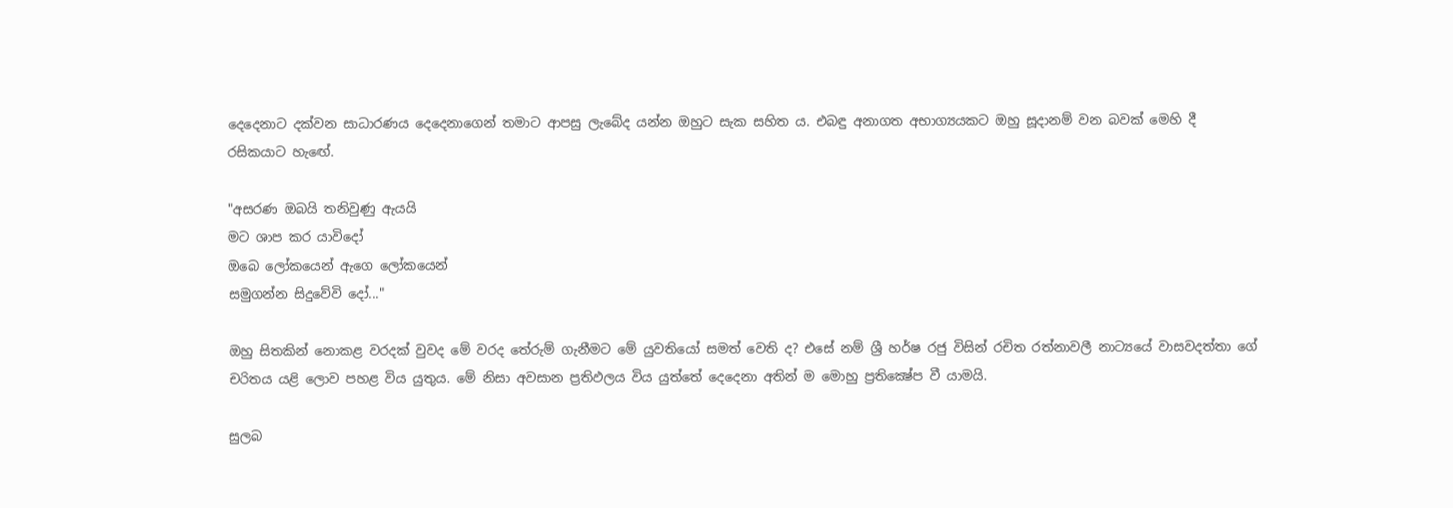දෙදෙනාට දක්වන සාධාරණය දෙදෙනාගෙන් තමාට ආපසු ලැබේද යන්න ඔහුට සැක සහිත ය. එබඳු අනාගත අභාග්‍යයකට ඔහු සූදානම් වන බවක් මෙහි දී රසිකයාට හැඟේ.

"අසරණ ඔබයි තනිවුණු ඇයයි
මට ශාප කර යාවිදෝ
ඔබෙ ලෝකයෙන් ඇගෙ ලෝකයෙන්
සමුගන්න සිදුවේවි දෝ..."

ඔහු සිතකින් නොකළ වරදක් වුවද මේ වරද තේරුම් ගැනීමට මේ යුවතියෝ සමත් වෙති ද? එසේ නම් ශ්‍රී හර්ෂ රජු විසින් රචිත රත්නාවලී නාට්‍යයේ වාසවදත්තා ගේ චරිතය යළි ලොව පහළ විය යුතුය. මේ නිසා අවසාන ප්‍රතිඵලය විය යුත්තේ දෙදෙනා අතින් ම මොහු ප්‍රතික්‍ෂේප වී යාමයි.

සුලබ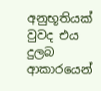අනුභූතියක් වුවද එය දුලබ ආකාරයෙන්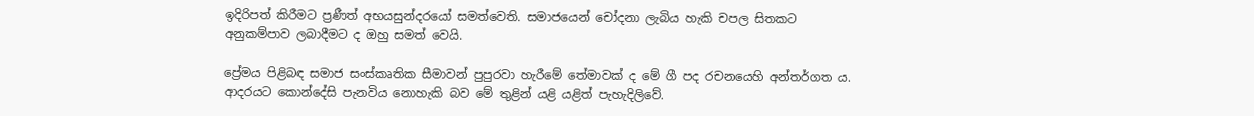ඉදිරිපත් කිරීමට ප්‍රණීත් අභයසුන්දරයෝ සමත්වෙති. සමාජයෙන් චෝදනා ලැබිය හැකි චපල සිතකට අනුකම්පාව ලබාදීමට ද ඔහු සමත් වෙයි.

ප්‍රේමය පිළිබඳ සමාජ සංස්කෘතික සීමාවන් පුපුරවා හැරීමේ තේමාවක් ද මේ ගී පද රචනයෙහි අන්තර්ගත ය. ආදරයට කොන්දේසි පැනවිය නොහැකි බව මේ තුළින් යළි යළිත් පැහැදිලිවේ.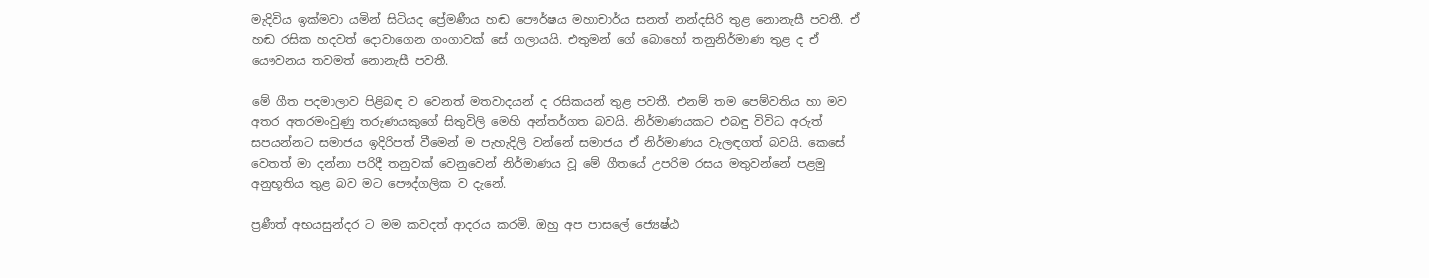මැදිවිය ඉක්මවා යමින් සිටියද ප්‍රේමණීය හඬ පෞර්ෂය මහාචාර්ය සනත් නන්දසිරි තුළ නොනැසී පවතී. ඒ හඬ රසික හදවත් දොවාගෙන ගංගාවක් සේ ගලායයි. එතුමන් ගේ බොහෝ තනුනිර්මාණ තුළ ද ඒ යෞවනය තවමත් නොනැසී පවතී.

මේ ගීත පදමාලාව පිළිබඳ ව වෙනත් මතවාදයන් ද රසිකයන් තුළ පවතී. එනම් තම පෙම්වතිය හා මව අතර අතරමංවුණු තරුණයකුගේ සිතුවිලි මෙහි අන්තර්ගත බවයි. නිර්මාණයකට එබඳු විවිධ අරුත් සපයන්නට සමාජය ඉදිරිපත් වීමෙන් ම පැහැදිලි වන්නේ සමාජය ඒ නිර්මාණය වැලඳගත් බවයි. කෙසේ වෙතත් මා දන්නා පරිදී තනුවක් වෙනුවෙන් නිර්මාණය වූ මේ ගීතයේ උපරිම රසය මතුවන්නේ පළමු අනුභූතිය තුළ බව මට පෞද්ගලික ව දැනේ.

ප්‍රණීත් අභයසුන්දර ට මම කවදත් ආදරය කරමි. ඔහු අප පාසලේ ජ්‍යෙෂ්ඨ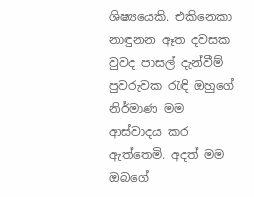ශිෂ්‍යයෙකි. එකිනෙකා නාඳුනන ඈත දවසක වුවද පාසල් දැන්වීම් පුවරුවක රැඳි ඔහුගේ නිර්මාණ මම ආස්වාදය කර ඇත්තෙමි. අදත් මම ඔබගේ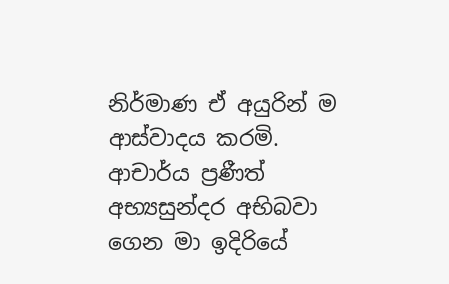නිර්මාණ ඒ අයුරින් ම ආස්වාදය කරමි. ආචාර්ය ප්‍රණීත් අභ්‍යසුන්දර අභිබවා ගෙන මා ඉදිරියේ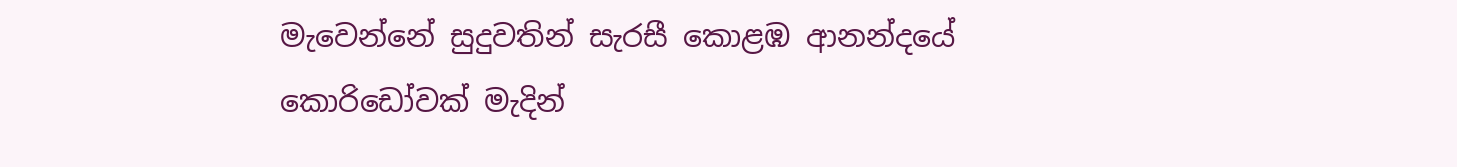මැවෙන්නේ සුදුවතින් සැරසී කොළඹ ආනන්දයේ කොරිඩෝවක් මැදින්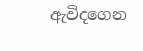ඇවිදගෙන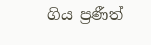ගිය ප්‍රණීත්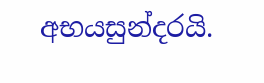අභයසුන්දරයි.